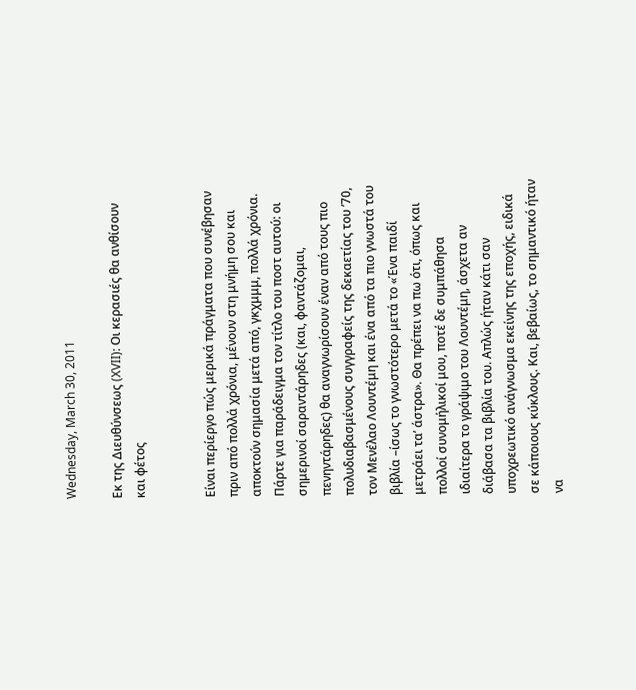Wednesday, March 30, 2011

Εκ της Διευθύνσεως (XVII): Οι κερασιές θα ανθίσουν και φέτος


Είναι περίεργο πώς μερικά πράγματα που συνέβησαν πριν από πολλά χρόνια, μένουν στη μνήμη σου και αποκτούν σημασία μετά από, γκχμμμ, πολλά χρόνια. Πάρτε για παράδειγμα τον τίτλο του ποστ αυτού: οι σημερινοί σαραντάρηδες (και, φαντάζομαι, πενηντάρηδες) θα αναγνωρίσουν έναν από τους πιο πολυδιαβασμένους συγγραφείς της δεκαετίας του ’70, τον Μενέλαο Λουντέμη και ένα από τα πιο γνωστά του βιβλία –ίσως το γνωστότερο μετά το «Ένα παιδί μετράει τα’ άστρα». Θα πρέπει να πω ότι, όπως και πολλοί συνομήλικοί μου, ποτέ δε συμπάθησα ιδιαίτερα το γράψιμο του Λουντέμη, άσχετα αν διάβασα τα βιβλία του. Απλώς ήταν κάτι σαν υποχρεωτικό ανάγνωσμα εκείνης της εποχής, ειδικά σε κάποιους κύκλους. Και, βεβαίως, το σημαντικό ήταν να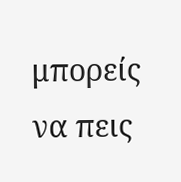μπορείς να πεις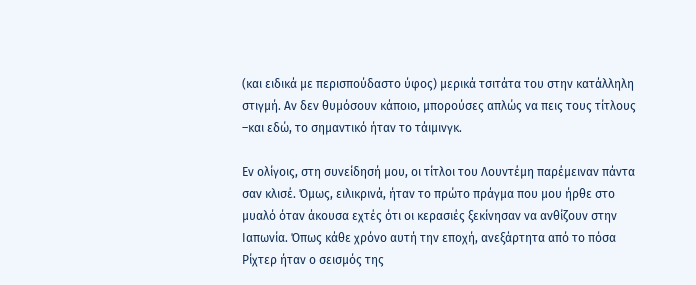(και ειδικά με περισπούδαστο ύφος) μερικά τσιτάτα του στην κατάλληλη στιγμή. Αν δεν θυμόσουν κάποιο, μπορούσες απλώς να πεις τους τίτλους –και εδώ, το σημαντικό ήταν το τάιμινγκ.

Εν ολίγοις, στη συνείδησή μου, οι τίτλοι του Λουντέμη παρέμειναν πάντα σαν κλισέ. Όμως, ειλικρινά, ήταν το πρώτο πράγμα που μου ήρθε στο μυαλό όταν άκουσα εχτές ότι οι κερασιές ξεκίνησαν να ανθίζουν στην Ιαπωνία. Όπως κάθε χρόνο αυτή την εποχή, ανεξάρτητα από το πόσα Ρίχτερ ήταν ο σεισμός της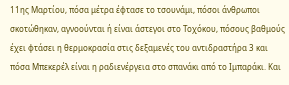11ης Μαρτίου, πόσα μέτρα έφτασε το τσουνάμι, πόσοι άνθρωποι σκοτώθηκαν, αγνοούνται ή είναι άστεγοι στο Τοχόκου, πόσους βαθμούς έχει φτάσει η θερμοκρασία στις δεξαμενές του αντιδραστήρα 3 και πόσα Μπεκερέλ είναι η ραδιενέργεια στο σπανάκι από το Ιμπαράκι. Και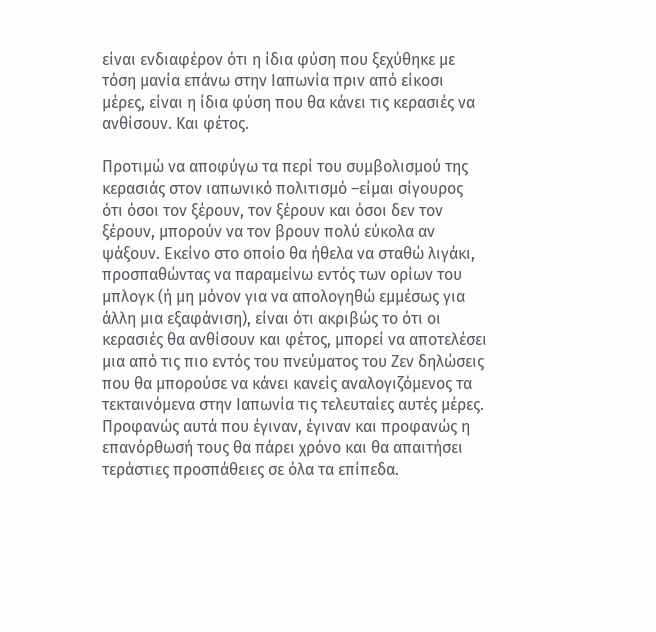είναι ενδιαφέρον ότι η ίδια φύση που ξεχύθηκε με τόση μανία επάνω στην Ιαπωνία πριν από είκοσι μέρες, είναι η ίδια φύση που θα κάνει τις κερασιές να ανθίσουν. Και φέτος.

Προτιμώ να αποφύγω τα περί του συμβολισμού της κερασιάς στον ιαπωνικό πολιτισμό –είμαι σίγουρος ότι όσοι τον ξέρουν, τον ξέρουν και όσοι δεν τον ξέρουν, μπορούν να τον βρουν πολύ εύκολα αν ψάξουν. Εκείνο στο οποίο θα ήθελα να σταθώ λιγάκι, προσπαθώντας να παραμείνω εντός των ορίων του μπλογκ (ή μη μόνον για να απολογηθώ εμμέσως για άλλη μια εξαφάνιση), είναι ότι ακριβώς το ότι οι κερασιές θα ανθίσουν και φέτος, μπορεί να αποτελέσει μια από τις πιο εντός του πνεύματος του Ζεν δηλώσεις που θα μπορούσε να κάνει κανείς αναλογιζόμενος τα τεκταινόμενα στην Ιαπωνία τις τελευταίες αυτές μέρες. Προφανώς αυτά που έγιναν, έγιναν και προφανώς η επανόρθωσή τους θα πάρει χρόνο και θα απαιτήσει τεράστιες προσπάθειες σε όλα τα επίπεδα.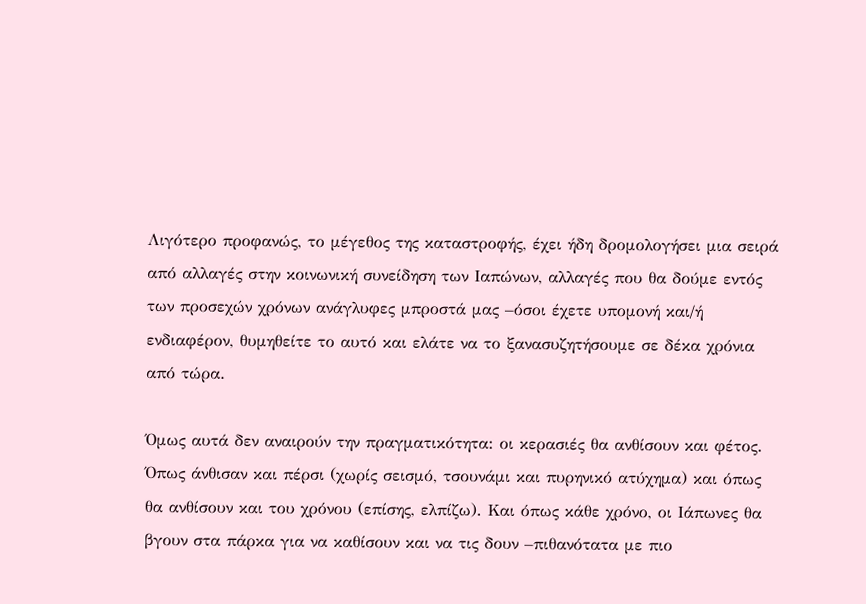Λιγότερο προφανώς, το μέγεθος της καταστροφής, έχει ήδη δρομολογήσει μια σειρά από αλλαγές στην κοινωνική συνείδηση των Ιαπώνων, αλλαγές που θα δούμε εντός των προσεχών χρόνων ανάγλυφες μπροστά μας –όσοι έχετε υπομονή και/ή ενδιαφέρον, θυμηθείτε το αυτό και ελάτε να το ξανασυζητήσουμε σε δέκα χρόνια από τώρα.

Όμως αυτά δεν αναιρούν την πραγματικότητα: οι κερασιές θα ανθίσουν και φέτος. Όπως άνθισαν και πέρσι (χωρίς σεισμό, τσουνάμι και πυρηνικό ατύχημα) και όπως θα ανθίσουν και του χρόνου (επίσης, ελπίζω). Και όπως κάθε χρόνο, οι Ιάπωνες θα βγουν στα πάρκα για να καθίσουν και να τις δουν –πιθανότατα με πιο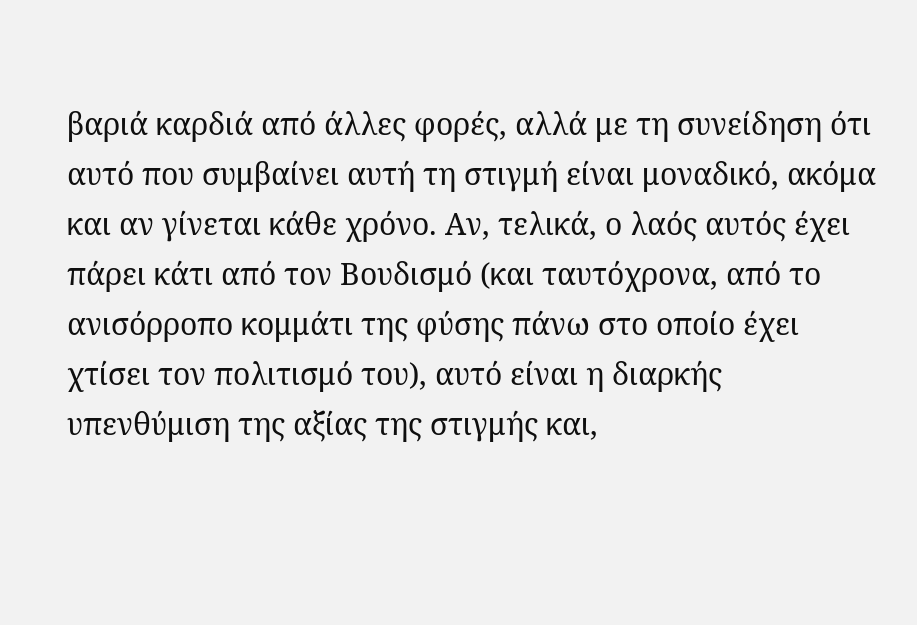βαριά καρδιά από άλλες φορές, αλλά με τη συνείδηση ότι αυτό που συμβαίνει αυτή τη στιγμή είναι μοναδικό, ακόμα και αν γίνεται κάθε χρόνο. Αν, τελικά, ο λαός αυτός έχει πάρει κάτι από τον Βουδισμό (και ταυτόχρονα, από το ανισόρροπο κομμάτι της φύσης πάνω στο οποίο έχει χτίσει τον πολιτισμό του), αυτό είναι η διαρκής υπενθύμιση της αξίας της στιγμής και,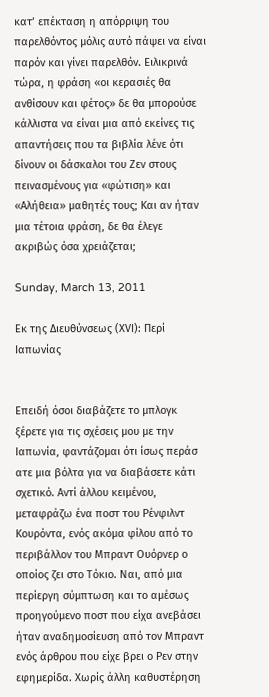κατ’ επέκταση η απόρριψη του παρελθόντος μόλις αυτό πάψει να είναι παρόν και γίνει παρελθόν. Ειλικρινά τώρα, η φράση «οι κερασιές θα ανθίσουν και φέτος» δε θα μπορούσε κάλλιστα να είναι μια από εκείνες τις απαντήσεις που τα βιβλία λένε ότι δίνουν οι δάσκαλοι του Ζεν στους πεινασμένους για «φώτιση» και «Αλήθεια» μαθητές τους; Και αν ήταν μια τέτοια φράση, δε θα έλεγε ακριβώς όσα χρειάζεται;

Sunday, March 13, 2011

Εκ της Διευθύνσεως (ΧVI): Περί Ιαπωνίας


Επειδή όσοι διαβάζετε το μπλογκ ξέρετε για τις σχέσεις μου με την Ιαπωνία, φαντάζομαι ότι ίσως περάσ
ατε μια βόλτα για να διαβάσετε κάτι σχετικό. Αντί άλλου κειμένου, μεταφράζω ένα ποστ του Ρένφιλντ Κουρόντα, ενός ακόμα φίλου από το περιβάλλον του Μπραντ Ουόρνερ ο οποίος ζει στο Τόκιο. Ναι, από μια περίεργη σύμπτωση και το αμέσως προηγούμενο ποστ που είχα ανεβάσει ήταν αναδημοσίευση από τον Μπραντ ενός άρθρου που είχε βρει ο Ρεν στην εφημερίδα. Χωρίς άλλη καθυστέρηση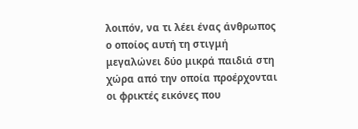λοιπόν, να τι λέει ένας άνθρωπος ο οποίος αυτή τη στιγμή μεγαλώνει δύο μικρά παιδιά στη χώρα από την οποία προέρχονται οι φρικτές εικόνες που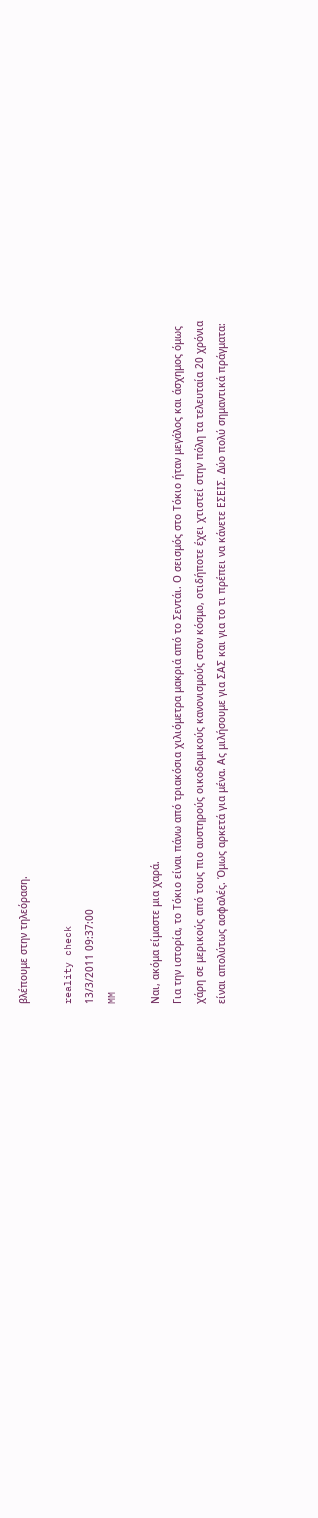βλέπουμε στην τηλεόραση.

reality check
13/3/2011 09:37:00
MM

Ναι, ακόμα είμαστε μια χαρά.
Για την ιστορία, το Τόκιο είναι πάνω από τριακόσια χιλιόμετρα μακριά από το Σεντάι. Ο σεισμός στο Τόκιο ήταν μεγάλος και άσχημος όμως χάρη σε μερικούς από τους πιο αυστηρούς οικοδομικούς κανονισμούς στον κόσμο, οτιδήποτε έχει χτιστεί στην πόλη τα τελευταία 20 χρόνια είναι απολύτως ασφαλές. Όμως αρκετά για μένα. Ας μιλήσουμε για ΣΑΣ και για το τι πρέπει να κάνετε ΕΣΕΙΣ. Δύο πολύ σημαντικά πράγματα: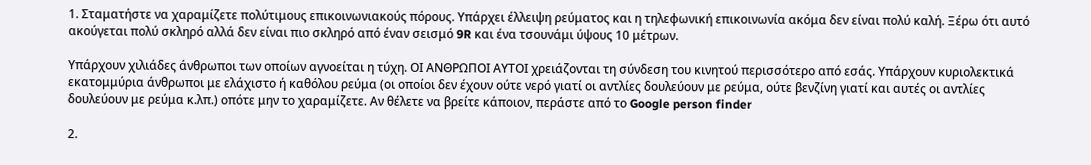1. Σταματήστε να χαραμίζετε πολύτιμους επικοινωνιακούς πόρους. Υπάρχει έλλειψη ρεύματος και η τηλεφωνική επικοινωνία ακόμα δεν είναι πολύ καλή. Ξέρω ότι αυτό ακούγεται πολύ σκληρό αλλά δεν είναι πιο σκληρό από έναν σεισμό 9R και ένα τσουνάμι ύψους 10 μέτρων.

Υπάρχουν χιλιάδες άνθρωποι των οποίων αγνοείται η τύχη. ΟΙ ΑΝΘΡΩΠΟΙ ΑΥΤΟΙ χρειάζονται τη σύνδεση του κινητού περισσότερο από εσάς. Υπάρχουν κυριολεκτικά εκατομμύρια άνθρωποι με ελάχιστο ή καθόλου ρεύμα (οι οποίοι δεν έχουν ούτε νερό γιατί οι αντλίες δουλεύουν με ρεύμα, ούτε βενζίνη γιατί και αυτές οι αντλίες δουλεύουν με ρεύμα κ.λπ.) οπότε μην το χαραμίζετε. Αν θέλετε να βρείτε κάποιον, περάστε από το Google person finder

2.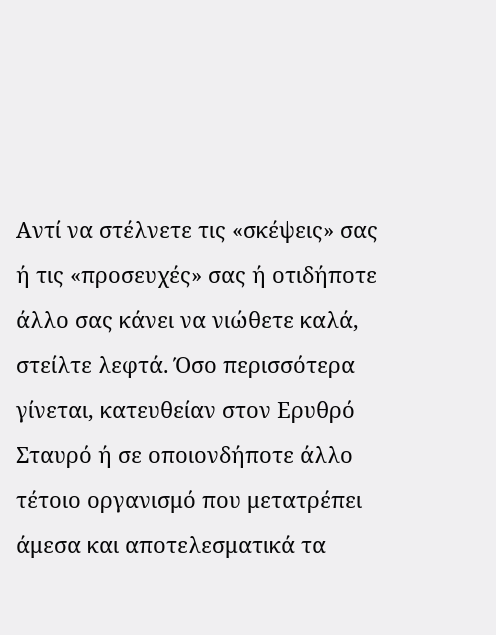Αντί να στέλνετε τις «σκέψεις» σας ή τις «προσευχές» σας ή οτιδήποτε άλλο σας κάνει να νιώθετε καλά, στείλτε λεφτά. Όσο περισσότερα γίνεται, κατευθείαν στον Ερυθρό Σταυρό ή σε οποιονδήποτε άλλο τέτοιο οργανισμό που μετατρέπει άμεσα και αποτελεσματικά τα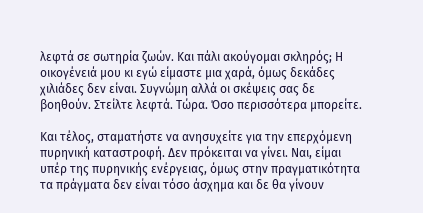λεφτά σε σωτηρία ζωών. Και πάλι ακούγομαι σκληρός; Η οικογένειά μου κι εγώ είμαστε μια χαρά, όμως δεκάδες χιλιάδες δεν είναι. Συγνώμη αλλά οι σκέψεις σας δε βοηθούν. Στείλτε λεφτά. Τώρα. Όσο περισσότερα μπορείτε.

Και τέλος, σταματήστε να ανησυχείτε για την επερχόμενη πυρηνική καταστροφή. Δεν πρόκειται να γίνει. Ναι, είμαι υπέρ της πυρηνικής ενέργειας, όμως στην πραγματικότητα τα πράγματα δεν είναι τόσο άσχημα και δε θα γίνουν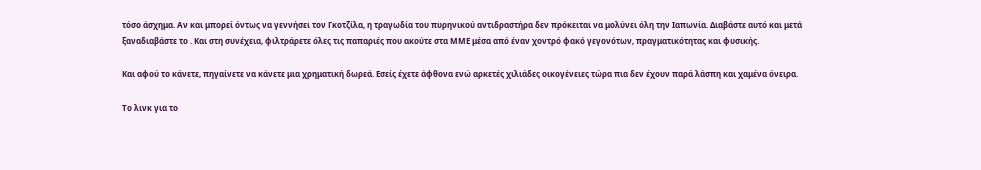τόσο άσχημα. Αν και μπορεί όντως να γεννήσει τον Γκοτζίλα, η τραγωδία του πυρηνικού αντιδραστήρα δεν πρόκειται να μολύνει όλη την Ιαπωνία. Διαβάστε αυτό και μετά
ξαναδιαβάστε το . Και στη συνέχεια, φιλτράρετε όλες τις παπαριές που ακούτε στα ΜΜΕ μέσα από έναν χοντρό φακό γεγονότων, πραγματικότητας και φυσικής.

Και αφού το κάνετε, πηγαίνετε να κάνετε μια χρηματική δωρεά. Εσείς έχετε άφθονα ενώ αρκετές χιλιάδες οικογένειες τώρα πια δεν έχουν παρά λάσπη και χαμένα όνειρα.

Το λινκ για το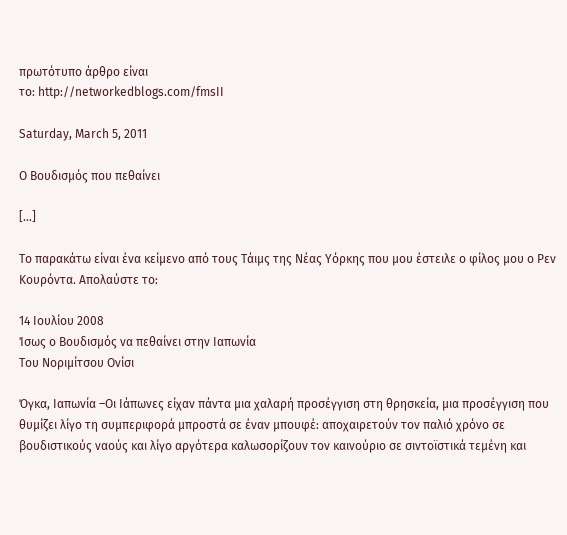πρωτότυπο άρθρο είναι
το: http://networkedblogs.com/fmsII

Saturday, March 5, 2011

Ο Βουδισμός που πεθαίνει

[...]

Το παρακάτω είναι ένα κείμενο από τους Τάιμς της Νέας Υόρκης που μου έστειλε ο φίλος μου ο Ρεν Κουρόντα. Απολαύστε το:

14 Ιουλίου 2008
Ίσως ο Βουδισμός να πεθαίνει στην Ιαπωνία
Του Νοριμίτσου Ονίσι

Όγκα, Ιαπωνία –Οι Ιάπωνες είχαν πάντα μια χαλαρή προσέγγιση στη θρησκεία, μια προσέγγιση που θυμίζει λίγο τη συμπεριφορά μπροστά σε έναν μπουφέ: αποχαιρετούν τον παλιό χρόνο σε βουδιστικούς ναούς και λίγο αργότερα καλωσορίζουν τον καινούριο σε σιντοϊστικά τεμένη και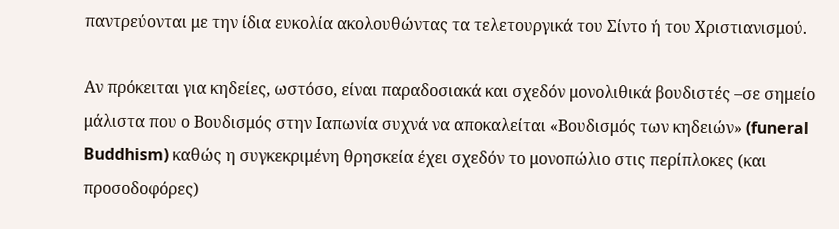παντρεύονται με την ίδια ευκολία ακολουθώντας τα τελετουργικά του Σίντο ή του Χριστιανισμού.

Αν πρόκειται για κηδείες, ωστόσο, είναι παραδοσιακά και σχεδόν μονολιθικά βουδιστές –σε σημείο μάλιστα που ο Βουδισμός στην Ιαπωνία συχνά να αποκαλείται «Βουδισμός των κηδειών» (funeral Buddhism) καθώς η συγκεκριμένη θρησκεία έχει σχεδόν το μονοπώλιο στις περίπλοκες (και προσοδοφόρες)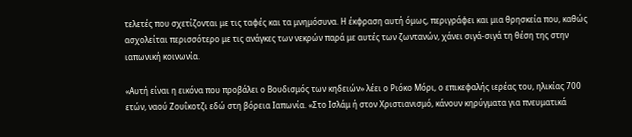τελετές που σχετίζονται με τις ταφές και τα μνημόσυνα. Η έκφραση αυτή όμως, περιγράφει και μια θρησκεία που, καθώς ασχολείται περισσότερο με τις ανάγκες των νεκρών παρά με αυτές των ζωντανών, χάνει σιγά-σιγά τη θέση της στην ιαπωνική κοινωνία.

«Αυτή είναι η εικόνα που προβάλει ο Βουδισμός των κηδειών» λέει ο Ριόκο Μόρι, ο επικεφαλής ιερέας του, ηλικίας 700 ετών, ναού Ζουΐκοτζι εδώ στη βόρεια Ιαπωνία. «Στο Ισλάμ ή στον Χριστιανισμό, κάνουν κηρύγματα για πνευματικά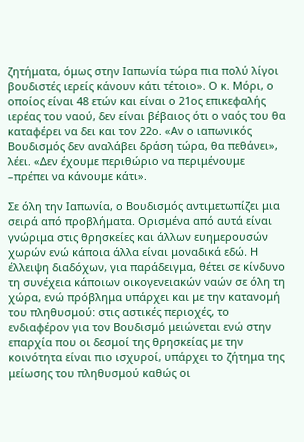ζητήματα, όμως στην Ιαπωνία τώρα πια πολύ λίγοι βουδιστές ιερείς κάνουν κάτι τέτοιο». Ο κ. Μόρι, ο οποίος είναι 48 ετών και είναι ο 21ος επικεφαλής ιερέας του ναού, δεν είναι βέβαιος ότι ο ναός του θα καταφέρει να δει και τον 22ο. «Αν ο ιαπωνικός Βουδισμός δεν αναλάβει δράση τώρα, θα πεθάνει», λέει. «Δεν έχουμε περιθώριο να περιμένουμε –πρέπει να κάνουμε κάτι».

Σε όλη την Ιαπωνία, ο Βουδισμός αντιμετωπίζει μια σειρά από προβλήματα. Ορισμένα από αυτά είναι γνώριμα στις θρησκείες και άλλων ευημερουσών χωρών ενώ κάποια άλλα είναι μοναδικά εδώ. Η έλλειψη διαδόχων, για παράδειγμα, θέτει σε κίνδυνο τη συνέχεια κάποιων οικογενειακών ναών σε όλη τη χώρα, ενώ πρόβλημα υπάρχει και με την κατανομή του πληθυσμού: στις αστικές περιοχές, το ενδιαφέρον για τον Βουδισμό μειώνεται ενώ στην επαρχία που οι δεσμοί της θρησκείας με την κοινότητα είναι πιο ισχυροί, υπάρχει το ζήτημα της μείωσης του πληθυσμού καθώς οι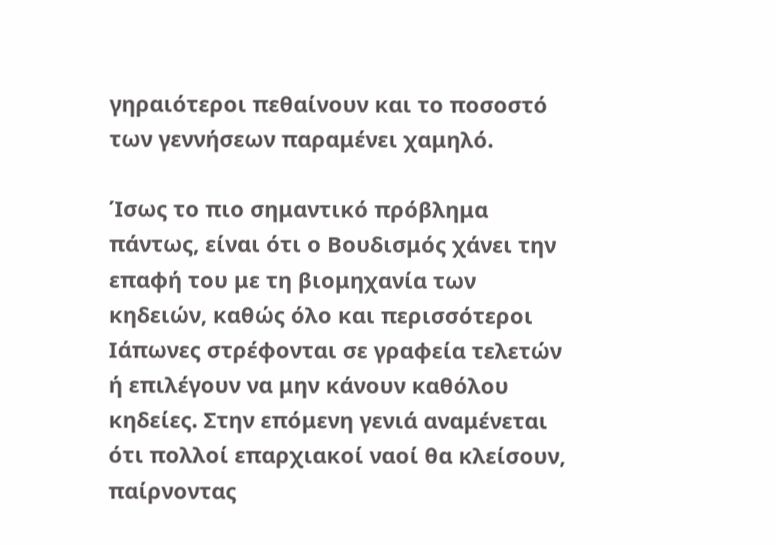γηραιότεροι πεθαίνουν και το ποσοστό των γεννήσεων παραμένει χαμηλό.

Ίσως το πιο σημαντικό πρόβλημα πάντως, είναι ότι ο Βουδισμός χάνει την επαφή του με τη βιομηχανία των κηδειών, καθώς όλο και περισσότεροι Ιάπωνες στρέφονται σε γραφεία τελετών ή επιλέγουν να μην κάνουν καθόλου κηδείες. Στην επόμενη γενιά αναμένεται ότι πολλοί επαρχιακοί ναοί θα κλείσουν, παίρνοντας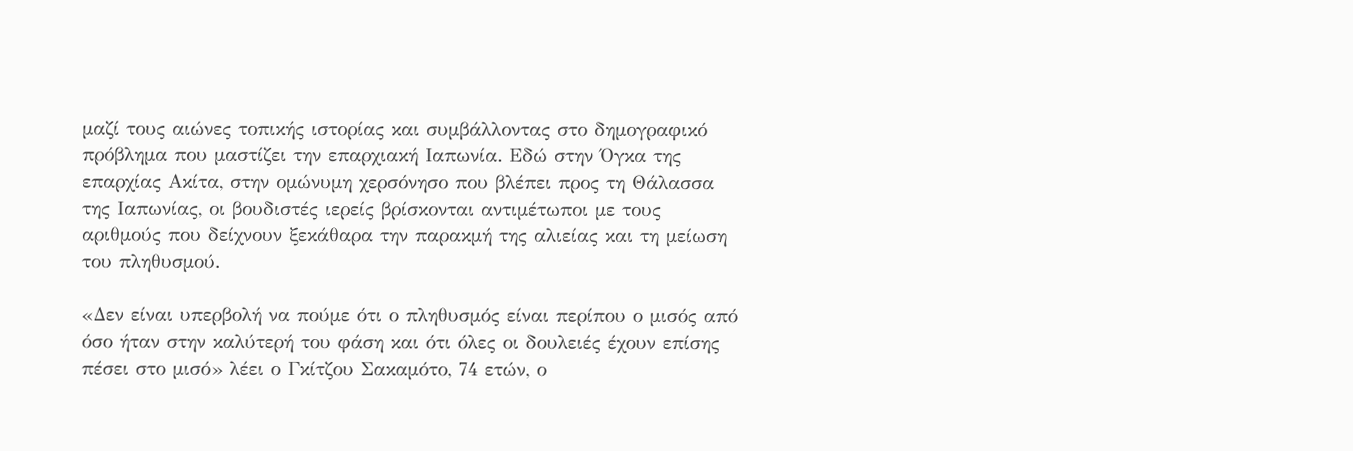μαζί τους αιώνες τοπικής ιστορίας και συμβάλλοντας στο δημογραφικό πρόβλημα που μαστίζει την επαρχιακή Ιαπωνία. Εδώ στην Όγκα της επαρχίας Ακίτα, στην ομώνυμη χερσόνησο που βλέπει προς τη Θάλασσα της Ιαπωνίας, οι βουδιστές ιερείς βρίσκονται αντιμέτωποι με τους αριθμούς που δείχνουν ξεκάθαρα την παρακμή της αλιείας και τη μείωση του πληθυσμού.

«Δεν είναι υπερβολή να πούμε ότι ο πληθυσμός είναι περίπου ο μισός από όσο ήταν στην καλύτερή του φάση και ότι όλες οι δουλειές έχουν επίσης πέσει στο μισό» λέει ο Γκίτζου Σακαμότο, 74 ετών, ο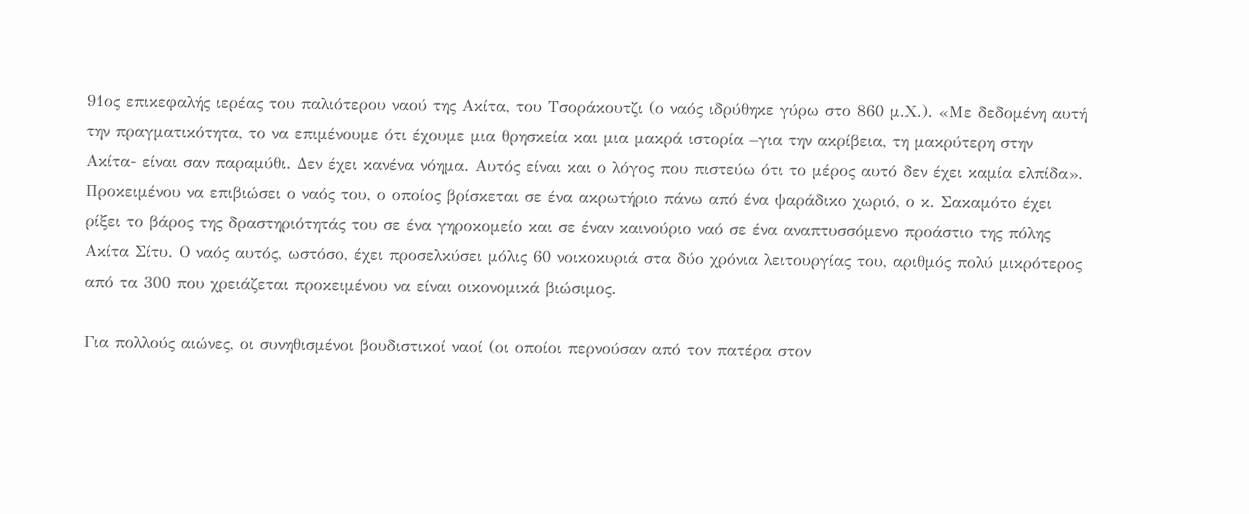91ος επικεφαλής ιερέας του παλιότερου ναού της Ακίτα, του Τσοράκουτζι (ο ναός ιδρύθηκε γύρω στο 860 μ.Χ.). «Με δεδομένη αυτή την πραγματικότητα, το να επιμένουμε ότι έχουμε μια θρησκεία και μια μακρά ιστορία –για την ακρίβεια, τη μακρύτερη στην Ακίτα- είναι σαν παραμύθι. Δεν έχει κανένα νόημα. Αυτός είναι και ο λόγος που πιστεύω ότι το μέρος αυτό δεν έχει καμία ελπίδα». Προκειμένου να επιβιώσει ο ναός του, ο οποίος βρίσκεται σε ένα ακρωτήριο πάνω από ένα ψαράδικο χωριό, ο κ. Σακαμότο έχει ρίξει το βάρος της δραστηριότητάς του σε ένα γηροκομείο και σε έναν καινούριο ναό σε ένα αναπτυσσόμενο προάστιο της πόλης Ακίτα Σίτυ. Ο ναός αυτός, ωστόσο, έχει προσελκύσει μόλις 60 νοικοκυριά στα δύο χρόνια λειτουργίας του, αριθμός πολύ μικρότερος από τα 300 που χρειάζεται προκειμένου να είναι οικονομικά βιώσιμος.

Για πολλούς αιώνες, οι συνηθισμένοι βουδιστικοί ναοί (οι οποίοι περνούσαν από τον πατέρα στον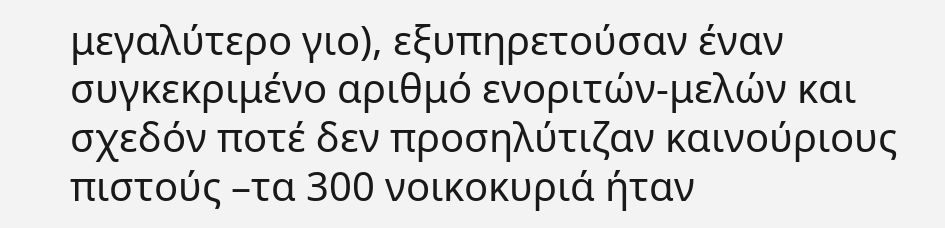μεγαλύτερο γιο), εξυπηρετούσαν έναν συγκεκριμένο αριθμό ενοριτών-μελών και σχεδόν ποτέ δεν προσηλύτιζαν καινούριους πιστούς –τα 300 νοικοκυριά ήταν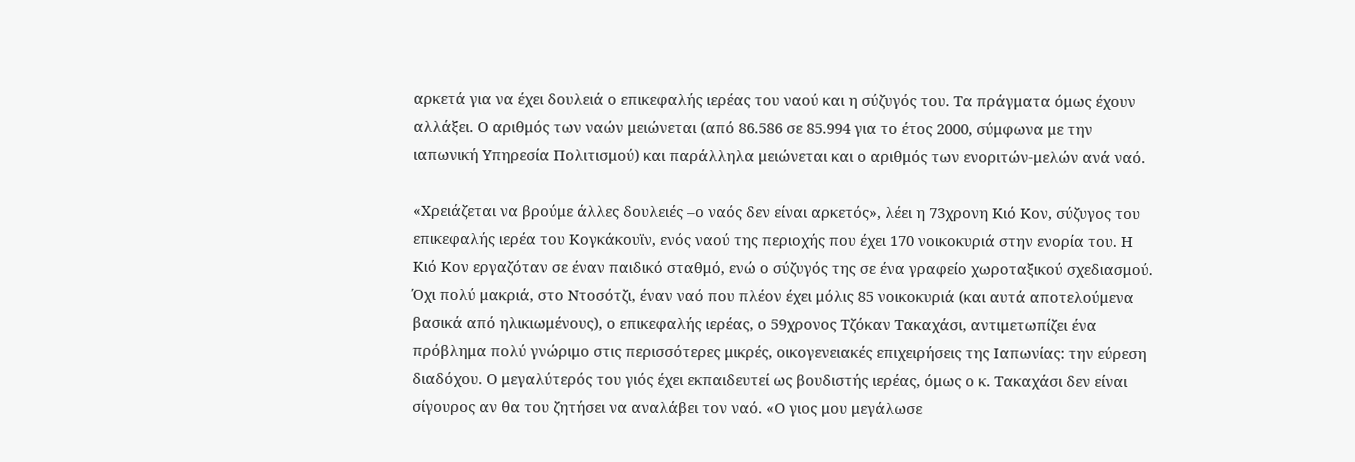αρκετά για να έχει δουλειά ο επικεφαλής ιερέας του ναού και η σύζυγός του. Τα πράγματα όμως έχουν αλλάξει. Ο αριθμός των ναών μειώνεται (από 86.586 σε 85.994 για το έτος 2000, σύμφωνα με την ιαπωνική Υπηρεσία Πολιτισμού) και παράλληλα μειώνεται και ο αριθμός των ενοριτών-μελών ανά ναό.

«Χρειάζεται να βρούμε άλλες δουλειές –ο ναός δεν είναι αρκετός», λέει η 73χρονη Κιό Κον, σύζυγος του επικεφαλής ιερέα του Κογκάκουϊν, ενός ναού της περιοχής που έχει 170 νοικοκυριά στην ενορία του. Η Κιό Κον εργαζόταν σε έναν παιδικό σταθμό, ενώ ο σύζυγός της σε ένα γραφείο χωροταξικού σχεδιασμού. Όχι πολύ μακριά, στο Ντοσότζι, έναν ναό που πλέον έχει μόλις 85 νοικοκυριά (και αυτά αποτελούμενα βασικά από ηλικιωμένους), ο επικεφαλής ιερέας, ο 59χρονος Τζόκαν Τακαχάσι, αντιμετωπίζει ένα πρόβλημα πολύ γνώριμο στις περισσότερες μικρές, οικογενειακές επιχειρήσεις της Ιαπωνίας: την εύρεση διαδόχου. Ο μεγαλύτερός του γιός έχει εκπαιδευτεί ως βουδιστής ιερέας, όμως ο κ. Τακαχάσι δεν είναι σίγουρος αν θα του ζητήσει να αναλάβει τον ναό. «Ο γιος μου μεγάλωσε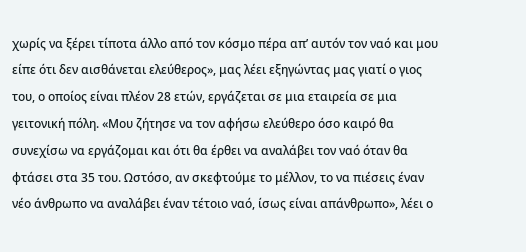χωρίς να ξέρει τίποτα άλλο από τον κόσμο πέρα απ’ αυτόν τον ναό και μου είπε ότι δεν αισθάνεται ελεύθερος», μας λέει εξηγώντας μας γιατί ο γιος του, ο οποίος είναι πλέον 28 ετών, εργάζεται σε μια εταιρεία σε μια γειτονική πόλη. «Μου ζήτησε να τον αφήσω ελεύθερο όσο καιρό θα συνεχίσω να εργάζομαι και ότι θα έρθει να αναλάβει τον ναό όταν θα φτάσει στα 35 του. Ωστόσο, αν σκεφτούμε το μέλλον, το να πιέσεις έναν νέο άνθρωπο να αναλάβει έναν τέτοιο ναό, ίσως είναι απάνθρωπο», λέει ο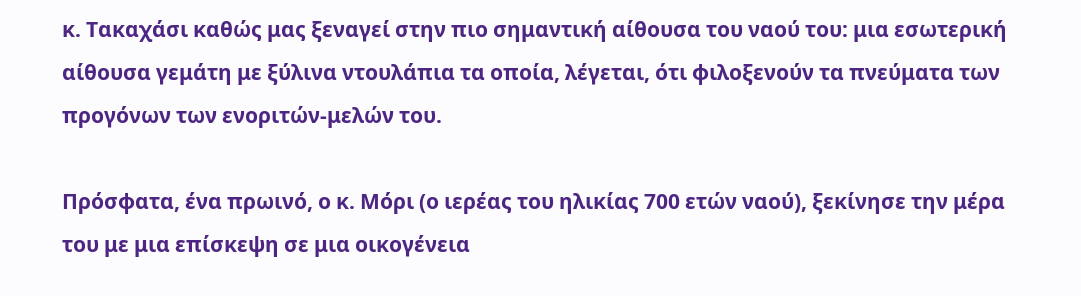κ. Τακαχάσι καθώς μας ξεναγεί στην πιο σημαντική αίθουσα του ναού του: μια εσωτερική αίθουσα γεμάτη με ξύλινα ντουλάπια τα οποία, λέγεται, ότι φιλοξενούν τα πνεύματα των προγόνων των ενοριτών-μελών του.

Πρόσφατα, ένα πρωινό, ο κ. Μόρι (ο ιερέας του ηλικίας 700 ετών ναού), ξεκίνησε την μέρα του με μια επίσκεψη σε μια οικογένεια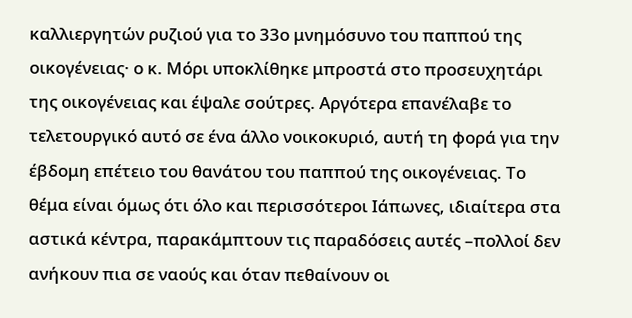καλλιεργητών ρυζιού για το 33ο μνημόσυνο του παππού της οικογένειας· ο κ. Μόρι υποκλίθηκε μπροστά στο προσευχητάρι της οικογένειας και έψαλε σούτρες. Αργότερα επανέλαβε το τελετουργικό αυτό σε ένα άλλο νοικοκυριό, αυτή τη φορά για την έβδομη επέτειο του θανάτου του παππού της οικογένειας. Το θέμα είναι όμως ότι όλο και περισσότεροι Ιάπωνες, ιδιαίτερα στα αστικά κέντρα, παρακάμπτουν τις παραδόσεις αυτές –πολλοί δεν ανήκουν πια σε ναούς και όταν πεθαίνουν οι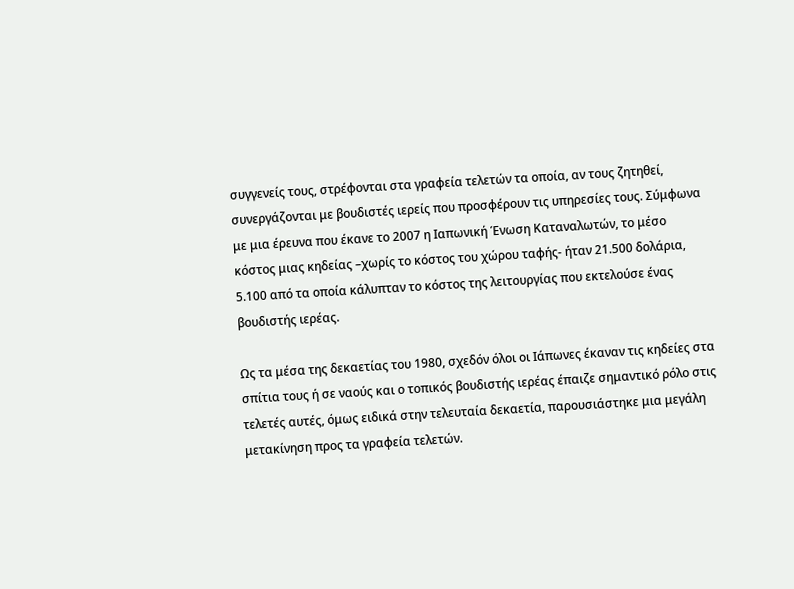συγγενείς τους, στρέφονται στα γραφεία τελετών τα οποία, αν τους ζητηθεί, συνεργάζονται με βουδιστές ιερείς που προσφέρουν τις υπηρεσίες τους. Σύμφωνα με μια έρευνα που έκανε το 2007 η Ιαπωνική Ένωση Καταναλωτών, το μέσο κόστος μιας κηδείας –χωρίς το κόστος του χώρου ταφής- ήταν 21.500 δολάρια, 5.100 από τα οποία κάλυπταν το κόστος της λειτουργίας που εκτελούσε ένας βουδιστής ιερέας.

Ως τα μέσα της δεκαετίας του 1980, σχεδόν όλοι οι Ιάπωνες έκαναν τις κηδείες στα σπίτια τους ή σε ναούς και ο τοπικός βουδιστής ιερέας έπαιζε σημαντικό ρόλο στις τελετές αυτές, όμως ειδικά στην τελευταία δεκαετία, παρουσιάστηκε μια μεγάλη μετακίνηση προς τα γραφεία τελετών.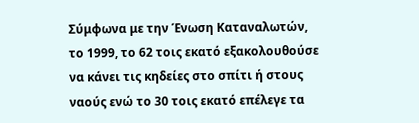Σύμφωνα με την Ένωση Καταναλωτών, το 1999, το 62 τοις εκατό εξακολουθούσε να κάνει τις κηδείες στο σπίτι ή στους ναούς ενώ το 30 τοις εκατό επέλεγε τα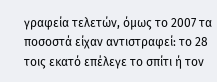γραφεία τελετών, όμως το 2007 τα ποσοστά είχαν αντιστραφεί: το 28 τοις εκατό επέλεγε το σπίτι ή τον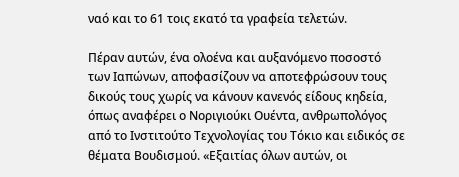ναό και το 61 τοις εκατό τα γραφεία τελετών.

Πέραν αυτών, ένα ολοένα και αυξανόμενο ποσοστό των Ιαπώνων, αποφασίζουν να αποτεφρώσουν τους δικούς τους χωρίς να κάνουν κανενός είδους κηδεία, όπως αναφέρει ο Νοριγιούκι Ουέντα, ανθρωπολόγος από το Ινστιτούτο Τεχνολογίας του Τόκιο και ειδικός σε θέματα Βουδισμού. «Εξαιτίας όλων αυτών, οι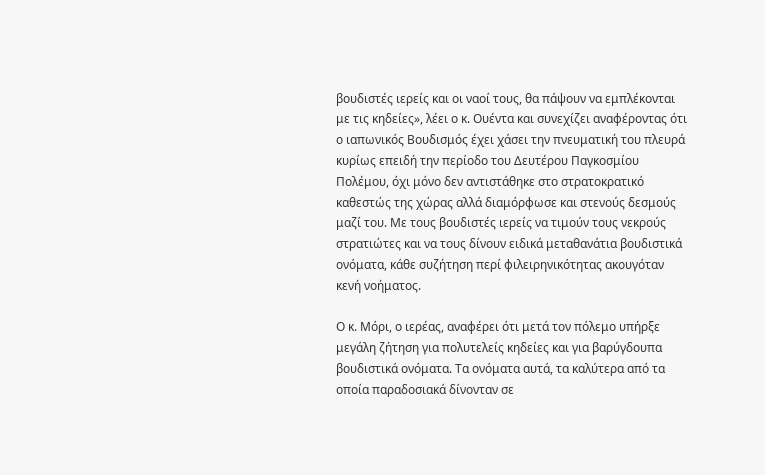βουδιστές ιερείς και οι ναοί τους, θα πάψουν να εμπλέκονται με τις κηδείες», λέει ο κ. Ουέντα και συνεχίζει αναφέροντας ότι ο ιαπωνικός Βουδισμός έχει χάσει την πνευματική του πλευρά κυρίως επειδή την περίοδο του Δευτέρου Παγκοσμίου Πολέμου, όχι μόνο δεν αντιστάθηκε στο στρατοκρατικό καθεστώς της χώρας αλλά διαμόρφωσε και στενούς δεσμούς μαζί του. Με τους βουδιστές ιερείς να τιμούν τους νεκρούς στρατιώτες και να τους δίνουν ειδικά μεταθανάτια βουδιστικά ονόματα, κάθε συζήτηση περί φιλειρηνικότητας ακουγόταν κενή νοήματος.

Ο κ. Μόρι, ο ιερέας, αναφέρει ότι μετά τον πόλεμο υπήρξε μεγάλη ζήτηση για πολυτελείς κηδείες και για βαρύγδουπα βουδιστικά ονόματα. Τα ονόματα αυτά, τα καλύτερα από τα οποία παραδοσιακά δίνονταν σε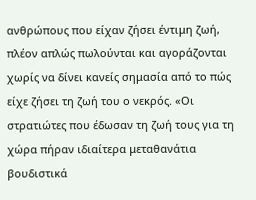ανθρώπους που είχαν ζήσει έντιμη ζωή, πλέον απλώς πωλούνται και αγοράζονται χωρίς να δίνει κανείς σημασία από το πώς είχε ζήσει τη ζωή του ο νεκρός. «Οι στρατιώτες που έδωσαν τη ζωή τους για τη χώρα πήραν ιδιαίτερα μεταθανάτια βουδιστικά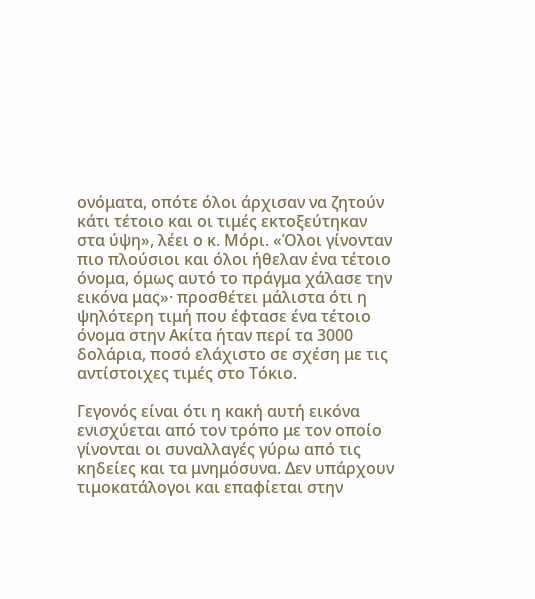ονόματα, οπότε όλοι άρχισαν να ζητούν κάτι τέτοιο και οι τιμές εκτοξεύτηκαν στα ύψη», λέει ο κ. Μόρι. «Όλοι γίνονταν πιο πλούσιοι και όλοι ήθελαν ένα τέτοιο όνομα, όμως αυτό το πράγμα χάλασε την εικόνα μας»· προσθέτει μάλιστα ότι η ψηλότερη τιμή που έφτασε ένα τέτοιο όνομα στην Ακίτα ήταν περί τα 3000 δολάρια, ποσό ελάχιστο σε σχέση με τις αντίστοιχες τιμές στο Τόκιο.

Γεγονός είναι ότι η κακή αυτή εικόνα ενισχύεται από τον τρόπο με τον οποίο γίνονται οι συναλλαγές γύρω από τις κηδείες και τα μνημόσυνα. Δεν υπάρχουν τιμοκατάλογοι και επαφίεται στην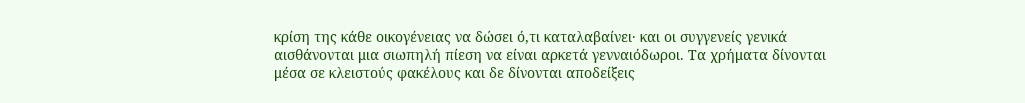κρίση της κάθε οικογένειας να δώσει ό,τι καταλαβαίνει· και οι συγγενείς γενικά αισθάνονται μια σιωπηλή πίεση να είναι αρκετά γενναιόδωροι. Τα χρήματα δίνονται μέσα σε κλειστούς φακέλους και δε δίνονται αποδείξεις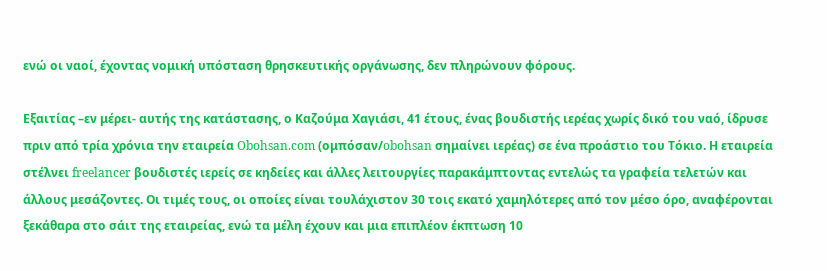ενώ οι ναοί, έχοντας νομική υπόσταση θρησκευτικής οργάνωσης, δεν πληρώνουν φόρους.

Εξαιτίας –εν μέρει- αυτής της κατάστασης, ο Καζούμα Χαγιάσι, 41 έτους, ένας βουδιστής ιερέας χωρίς δικό του ναό, ίδρυσε πριν από τρία χρόνια την εταιρεία Obohsan.com (ομπόσαν/obohsan σημαίνει ιερέας) σε ένα προάστιο του Τόκιο. Η εταιρεία στέλνει freelancer βουδιστές ιερείς σε κηδείες και άλλες λειτουργίες παρακάμπτοντας εντελώς τα γραφεία τελετών και άλλους μεσάζοντες. Οι τιμές τους, οι οποίες είναι τουλάχιστον 30 τοις εκατό χαμηλότερες από τον μέσο όρο, αναφέρονται ξεκάθαρα στο σάιτ της εταιρείας, ενώ τα μέλη έχουν και μια επιπλέον έκπτωση 10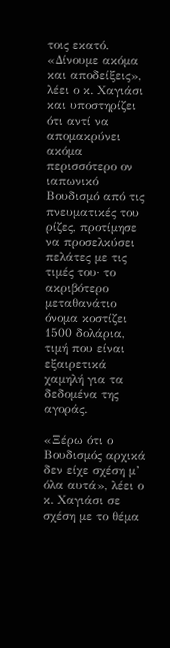τοις εκατό. «Δίνουμε ακόμα και αποδείξεις», λέει ο κ. Χαγιάσι και υποστηρίζει ότι αντί να απομακρύνει ακόμα περισσότερο ον ιαπωνικό Βουδισμό από τις πνευματικές του ρίζες, προτίμησε να προσελκύσει πελάτες με τις τιμές του· το ακριβότερο μεταθανάτιο όνομα κοστίζει 1500 δολάρια, τιμή που είναι εξαιρετικά χαμηλή για τα δεδομένα της αγοράς.

«Ξέρω ότι ο Βουδισμός αρχικά δεν είχε σχέση μ’ όλα αυτά», λέει ο κ. Χαγιάσι σε σχέση με το θέμα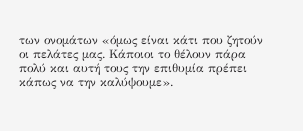των ονομάτων «όμως είναι κάτι που ζητούν οι πελάτες μας. Κάποιοι το θέλουν πάρα πολύ και αυτή τους την επιθυμία πρέπει κάπως να την καλύψουμε».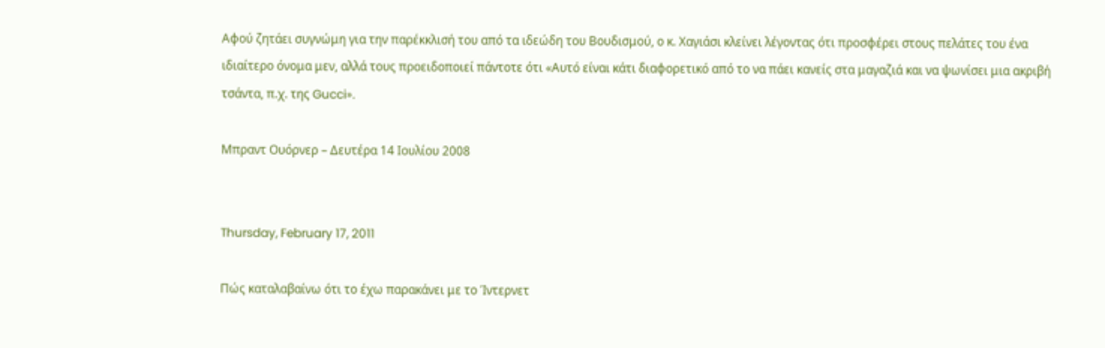Αφού ζητάει συγνώμη για την παρέκκλισή του από τα ιδεώδη του Βουδισμού, ο κ. Χαγιάσι κλείνει λέγοντας ότι προσφέρει στους πελάτες του ένα ιδιαίτερο όνομα μεν, αλλά τους προειδοποιεί πάντοτε ότι «Αυτό είναι κάτι διαφορετικό από το να πάει κανείς στα μαγαζιά και να ψωνίσει μια ακριβή τσάντα, π.χ. της Gucci».

Μπραντ Ουόρνερ – Δευτέρα 14 Ιουλίου 2008


Thursday, February 17, 2011

Πώς καταλαβαίνω ότι το έχω παρακάνει με το Ίντερνετ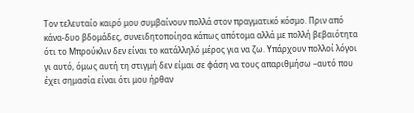Τον τελευταίο καιρό μου συμβαίνουν πολλά στον πραγματικό κόσμο. Πριν από κάνα-δυο βδομάδες, συνειδητοποίησα κάπως απότομα αλλά με πολλή βεβαιότητα ότι το Μπρούκλιν δεν είναι το κατάλληλό μέρος για να ζω. Υπάρχουν πολλοί λόγοι γι αυτό, όμως αυτή τη στιγμή δεν είμαι σε φάση να τους απαριθμήσω –αυτό που έχει σημασία είναι ότι μου ήρθαν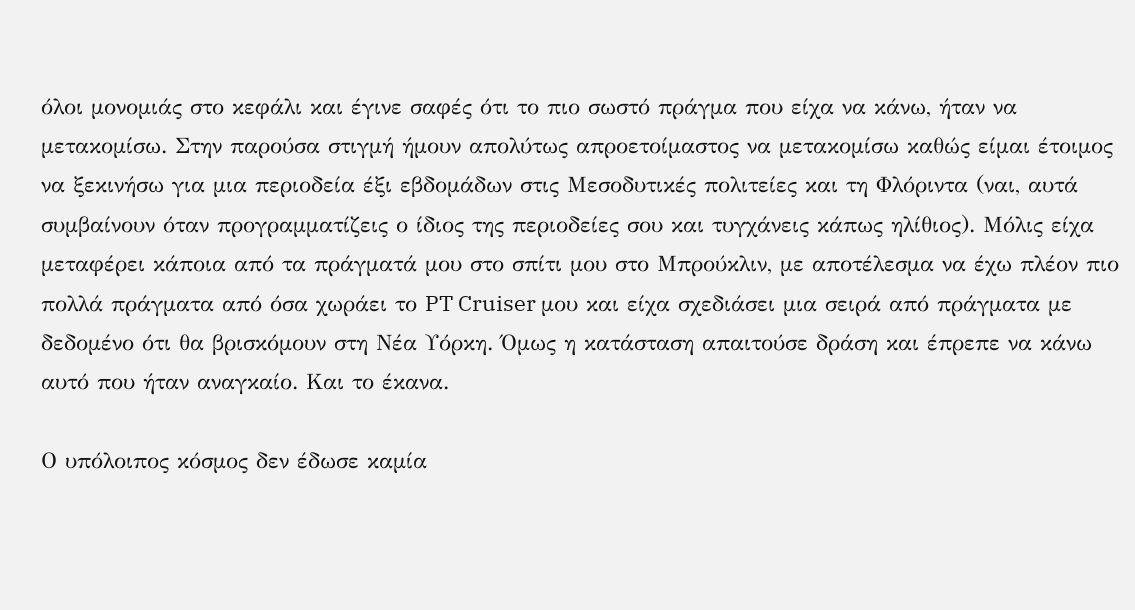όλοι μονομιάς στο κεφάλι και έγινε σαφές ότι το πιο σωστό πράγμα που είχα να κάνω, ήταν να μετακομίσω. Στην παρούσα στιγμή ήμουν απολύτως απροετοίμαστος να μετακομίσω καθώς είμαι έτοιμος να ξεκινήσω για μια περιοδεία έξι εβδομάδων στις Μεσοδυτικές πολιτείες και τη Φλόριντα (ναι, αυτά συμβαίνουν όταν προγραμματίζεις ο ίδιος της περιοδείες σου και τυγχάνεις κάπως ηλίθιος). Μόλις είχα μεταφέρει κάποια από τα πράγματά μου στο σπίτι μου στο Μπρούκλιν, με αποτέλεσμα να έχω πλέον πιο πολλά πράγματα από όσα χωράει το PT Cruiser μου και είχα σχεδιάσει μια σειρά από πράγματα με δεδομένο ότι θα βρισκόμουν στη Νέα Υόρκη. Όμως η κατάσταση απαιτούσε δράση και έπρεπε να κάνω αυτό που ήταν αναγκαίο. Και το έκανα.

Ο υπόλοιπος κόσμος δεν έδωσε καμία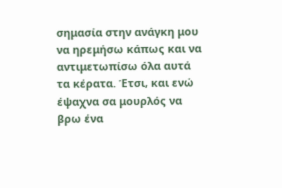σημασία στην ανάγκη μου να ηρεμήσω κάπως και να αντιμετωπίσω όλα αυτά τα κέρατα. Έτσι, και ενώ έψαχνα σα μουρλός να βρω ένα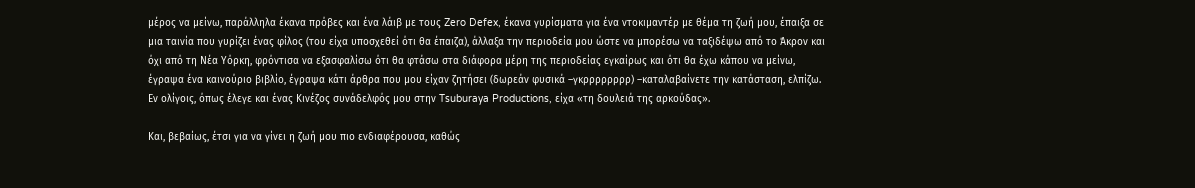μέρος να μείνω, παράλληλα έκανα πρόβες και ένα λάιβ με τους Zero Defex, έκανα γυρίσματα για ένα ντοκιμαντέρ με θέμα τη ζωή μου, έπαιξα σε μια ταινία που γυρίζει ένας φίλος (του είχα υποσχεθεί ότι θα έπαιζα), άλλαξα την περιοδεία μου ώστε να μπορέσω να ταξιδέψω από το Άκρον και όχι από τη Νέα Υόρκη, φρόντισα να εξασφαλίσω ότι θα φτάσω στα διάφορα μέρη της περιοδείας εγκαίρως και ότι θα έχω κάπου να μείνω, έγραψα ένα καινούριο βιβλίο, έγραψα κάτι άρθρα που μου είχαν ζητήσει (δωρεάν φυσικά –γκρρρρρρρρ) –καταλαβαίνετε την κατάσταση, ελπίζω. Εν ολίγοις, όπως έλεγε και ένας Κινέζος συνάδελφός μου στην Tsuburaya Productions, είχα «τη δουλειά της αρκούδας».

Και, βεβαίως, έτσι για να γίνει η ζωή μου πιο ενδιαφέρουσα, καθώς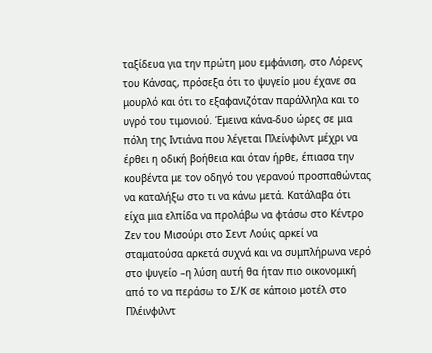ταξίδευα για την πρώτη μου εμφάνιση, στο Λόρενς του Κάνσας, πρόσεξα ότι το ψυγείο μου έχανε σα μουρλό και ότι το εξαφανιζόταν παράλληλα και το υγρό του τιμονιού. Έμεινα κάνα-δυο ώρες σε μια πόλη της Ιντιάνα που λέγεται Πλείνφιλντ μέχρι να έρθει η οδική βοήθεια και όταν ήρθε, έπιασα την κουβέντα με τον οδηγό του γερανού προσπαθώντας να καταλήξω στο τι να κάνω μετά. Κατάλαβα ότι είχα μια ελπίδα να προλάβω να φτάσω στο Κέντρο Ζεν του Μισούρι στο Σεντ Λούις αρκεί να σταματούσα αρκετά συχνά και να συμπλήρωνα νερό στο ψυγείο –η λύση αυτή θα ήταν πιο οικονομική από το να περάσω το Σ/Κ σε κάποιο μοτέλ στο Πλέινφιλντ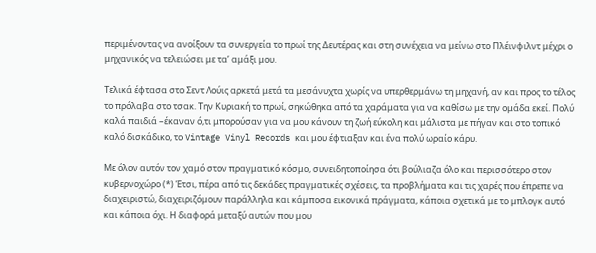περιμένοντας να ανοίξουν τα συνεργεία το πρωί της Δευτέρας και στη συνέχεια να μείνω στο Πλέινφιλντ μέχρι ο μηχανικός να τελειώσει με τα’ αμάξι μου.

Τελικά έφτασα στο Σεντ Λούις αρκετά μετά τα μεσάνυχτα χωρίς να υπερθερμάνω τη μηχανή, αν και προς το τέλος το πρόλαβα στο τσακ. Την Κυριακή το πρωί, σηκώθηκα από τα χαράματα για να καθίσω με την ομάδα εκεί. Πολύ καλά παιδιά –έκαναν ό,τι μπορούσαν για να μου κάνουν τη ζωή εύκολη και μάλιστα με πήγαν και στο τοπικό καλό δισκάδικο, το Vintage Vinyl Records και μου έφτιαξαν και ένα πολύ ωραίο κάρυ.

Με όλον αυτόν τον χαμό στον πραγματικό κόσμο, συνειδητοποίησα ότι βούλιαζα όλο και περισσότερο στον κυβερνοχώρο (*) Έτσι, πέρα από τις δεκάδες πραγματικές σχέσεις, τα προβλήματα και τις χαρές που έπρεπε να διαχειριστώ, διαχειριζόμουν παράλληλα και κάμποσα εικονικά πράγματα, κάποια σχετικά με το μπλογκ αυτό και κάποια όχι. Η διαφορά μεταξύ αυτών που μου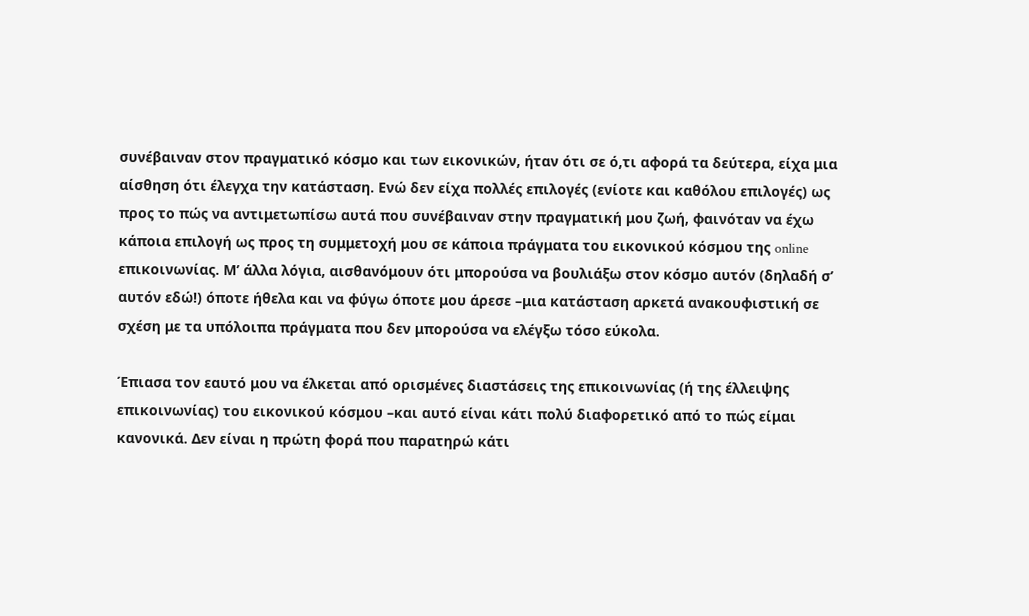συνέβαιναν στον πραγματικό κόσμο και των εικονικών, ήταν ότι σε ό,τι αφορά τα δεύτερα, είχα μια αίσθηση ότι έλεγχα την κατάσταση. Ενώ δεν είχα πολλές επιλογές (ενίοτε και καθόλου επιλογές) ως προς το πώς να αντιμετωπίσω αυτά που συνέβαιναν στην πραγματική μου ζωή, φαινόταν να έχω κάποια επιλογή ως προς τη συμμετοχή μου σε κάποια πράγματα του εικονικού κόσμου της online επικοινωνίας. Μ’ άλλα λόγια, αισθανόμουν ότι μπορούσα να βουλιάξω στον κόσμο αυτόν (δηλαδή σ’ αυτόν εδώ!) όποτε ήθελα και να φύγω όποτε μου άρεσε –μια κατάσταση αρκετά ανακουφιστική σε σχέση με τα υπόλοιπα πράγματα που δεν μπορούσα να ελέγξω τόσο εύκολα.

Έπιασα τον εαυτό μου να έλκεται από ορισμένες διαστάσεις της επικοινωνίας (ή της έλλειψης επικοινωνίας) του εικονικού κόσμου –και αυτό είναι κάτι πολύ διαφορετικό από το πώς είμαι κανονικά. Δεν είναι η πρώτη φορά που παρατηρώ κάτι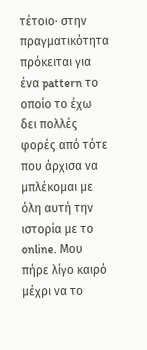τέτοιο· στην πραγματικότητα πρόκειται για ένα pattern το οποίο το έχω δει πολλές φορές από τότε που άρχισα να μπλέκομαι με όλη αυτή την ιστορία με το online. Μου πήρε λίγο καιρό μέχρι να το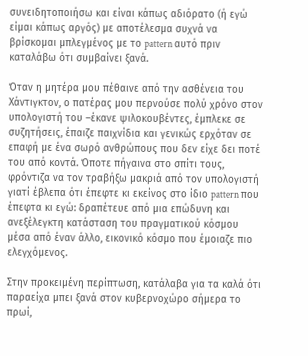συνειδητοποιήσω και είναι κάπως αδιόρατο (ή εγώ είμαι κάπως αργός) με αποτέλεσμα συχνά να βρίσκομαι μπλεγμένος με το pattern αυτό πριν καταλάβω ότι συμβαίνει ξανά.

Όταν η μητέρα μου πέθαινε από την ασθένεια του Χάντιγκτον, ο πατέρας μου περνούσε πολύ χρόνο στον υπολογιστή του –έκανε ψιλοκουβέντες, έμπλεκε σε συζητήσεις, έπαιζε παιχνίδια και γενικώς ερχόταν σε επαφή με ένα σωρό ανθρώπους που δεν είχε δει ποτέ του από κοντά. Όποτε πήγαινα στο σπίτι τους, φρόντιζα να τον τραβήξω μακριά από τον υπολογιστή γιατί έβλεπα ότι έπεφτε κι εκείνος στο ίδιο pattern που έπεφτα κι εγώ: δραπέτευε από μια επώδυνη και ανεξέλεγκτη κατάσταση του πραγματικού κόσμου μέσα από έναν άλλο, εικονικό κόσμο που έμοιαζε πιο ελεγχόμενος.

Στην προκειμένη περίπτωση, κατάλαβα για τα καλά ότι παραείχα μπει ξανά στον κυβερνοχώρο σήμερα το πρωί,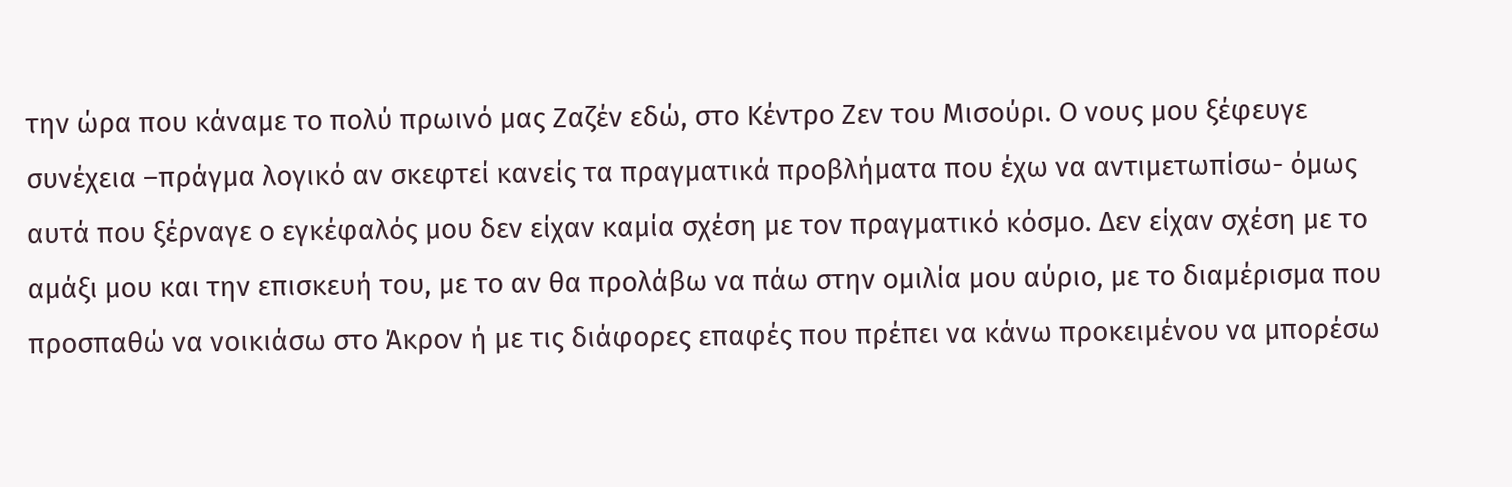την ώρα που κάναμε το πολύ πρωινό μας Ζαζέν εδώ, στο Κέντρο Ζεν του Μισούρι. Ο νους μου ξέφευγε συνέχεια –πράγμα λογικό αν σκεφτεί κανείς τα πραγματικά προβλήματα που έχω να αντιμετωπίσω- όμως αυτά που ξέρναγε ο εγκέφαλός μου δεν είχαν καμία σχέση με τον πραγματικό κόσμο. Δεν είχαν σχέση με το αμάξι μου και την επισκευή του, με το αν θα προλάβω να πάω στην ομιλία μου αύριο, με το διαμέρισμα που προσπαθώ να νοικιάσω στο Άκρον ή με τις διάφορες επαφές που πρέπει να κάνω προκειμένου να μπορέσω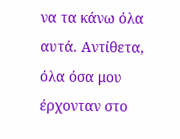να τα κάνω όλα αυτά. Αντίθετα, όλα όσα μου έρχονταν στο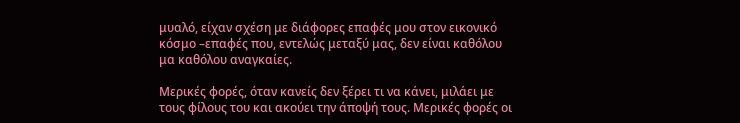μυαλό, είχαν σχέση με διάφορες επαφές μου στον εικονικό κόσμο –επαφές που, εντελώς μεταξύ μας, δεν είναι καθόλου μα καθόλου αναγκαίες.

Μερικές φορές, όταν κανείς δεν ξέρει τι να κάνει, μιλάει με τους φίλους του και ακούει την άποψή τους. Μερικές φορές οι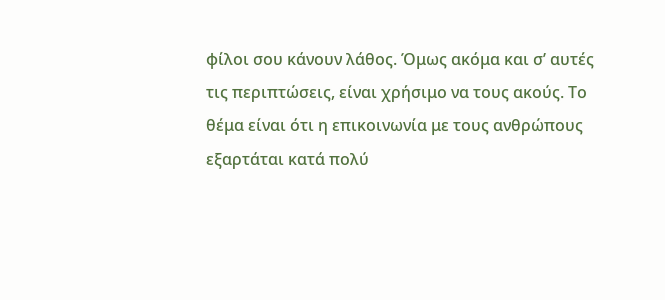φίλοι σου κάνουν λάθος. Όμως ακόμα και σ’ αυτές τις περιπτώσεις, είναι χρήσιμο να τους ακούς. Το θέμα είναι ότι η επικοινωνία με τους ανθρώπους εξαρτάται κατά πολύ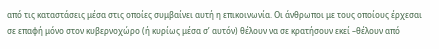από τις καταστάσεις μέσα στις οποίες συμβαίνει αυτή η επικοινωνία. Οι άνθρωποι με τους οποίους έρχεσαι σε επαφή μόνο στον κυβερνοχώρο (ή κυρίως μέσα σ’ αυτόν) θέλουν να σε κρατήσουν εκεί –θέλουν από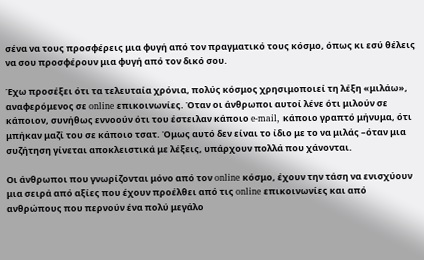σένα να τους προσφέρεις μια φυγή από τον πραγματικό τους κόσμο, όπως κι εσύ θέλεις να σου προσφέρουν μια φυγή από τον δικό σου.

Έχω προσέξει ότι τα τελευταία χρόνια, πολύς κόσμος χρησιμοποιεί τη λέξη «μιλάω», αναφερόμενος σε online επικοινωνίες. Όταν οι άνθρωποι αυτοί λένε ότι μιλούν σε κάποιον, συνήθως εννοούν ότι του έστειλαν κάποιο e-mail, κάποιο γραπτό μήνυμα, ότι μπήκαν μαζί του σε κάποιο τσατ. Όμως αυτό δεν είναι το ίδιο με το να μιλάς –όταν μια συζήτηση γίνεται αποκλειστικά με λέξεις, υπάρχουν πολλά που χάνονται.

Οι άνθρωποι που γνωρίζονται μόνο από τον online κόσμο, έχουν την τάση να ενισχύουν μια σειρά από αξίες που έχουν προέλθει από τις online επικοινωνίες και από ανθρώπους που περνούν ένα πολύ μεγάλο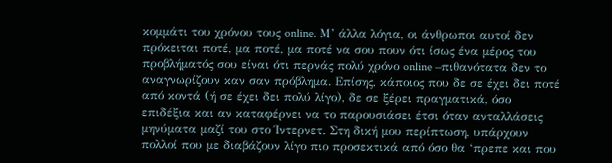κομμάτι του χρόνου τους online. Μ’ άλλα λόγια, οι άνθρωποι αυτοί δεν πρόκειται ποτέ, μα ποτέ, μα ποτέ να σου πουν ότι ίσως ένα μέρος του προβλήματός σου είναι ότι περνάς πολύ χρόνο online –πιθανότατα δεν το αναγνωρίζουν καν σαν πρόβλημα. Επίσης, κάποιος που δε σε έχει δει ποτέ από κοντά (ή σε έχει δει πολύ λίγο), δε σε ξέρει πραγματικά, όσο επιδέξια και αν καταφέρνει να το παρουσιάσει έτσι όταν ανταλλάσεις μηνύματα μαζί του στο Ίντερνετ. Στη δική μου περίπτωση, υπάρχουν πολλοί που με διαβάζουν λίγο πιο προσεκτικά από όσο θα ‘πρεπε και που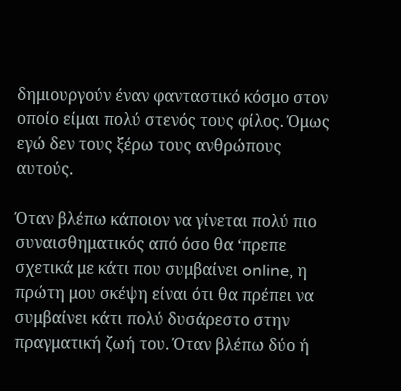δημιουργούν έναν φανταστικό κόσμο στον οποίο είμαι πολύ στενός τους φίλος. Όμως εγώ δεν τους ξέρω τους ανθρώπους αυτούς.

Όταν βλέπω κάποιον να γίνεται πολύ πιο συναισθηματικός από όσο θα ‘πρεπε σχετικά με κάτι που συμβαίνει online, η πρώτη μου σκέψη είναι ότι θα πρέπει να συμβαίνει κάτι πολύ δυσάρεστο στην πραγματική ζωή του. Όταν βλέπω δύο ή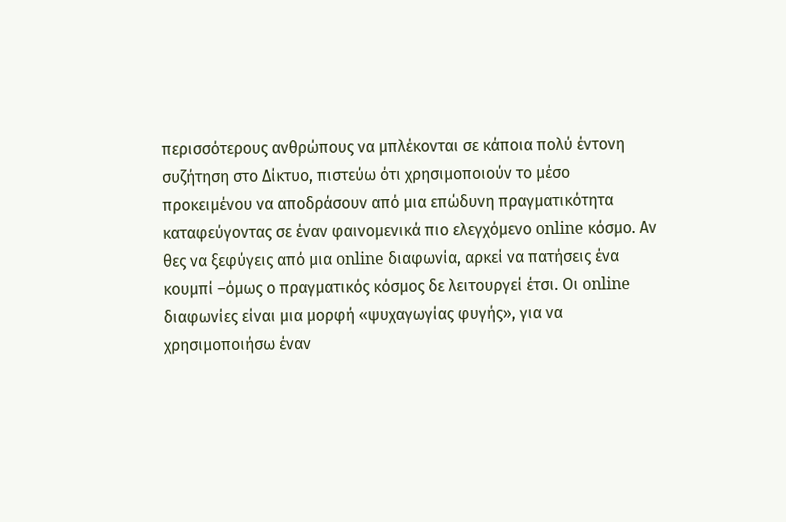περισσότερους ανθρώπους να μπλέκονται σε κάποια πολύ έντονη συζήτηση στο Δίκτυο, πιστεύω ότι χρησιμοποιούν το μέσο προκειμένου να αποδράσουν από μια επώδυνη πραγματικότητα καταφεύγοντας σε έναν φαινομενικά πιο ελεγχόμενο online κόσμο. Αν θες να ξεφύγεις από μια online διαφωνία, αρκεί να πατήσεις ένα κουμπί –όμως ο πραγματικός κόσμος δε λειτουργεί έτσι. Οι online διαφωνίες είναι μια μορφή «ψυχαγωγίας φυγής», για να χρησιμοποιήσω έναν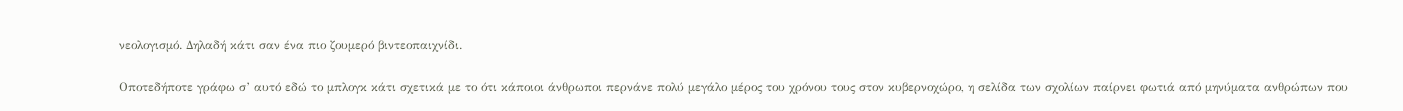νεολογισμό. Δηλαδή κάτι σαν ένα πιο ζουμερό βιντεοπαιχνίδι.

Οποτεδήποτε γράφω σ’ αυτό εδώ το μπλογκ κάτι σχετικά με το ότι κάποιοι άνθρωποι περνάνε πολύ μεγάλο μέρος του χρόνου τους στον κυβερνοχώρο, η σελίδα των σχολίων παίρνει φωτιά από μηνύματα ανθρώπων που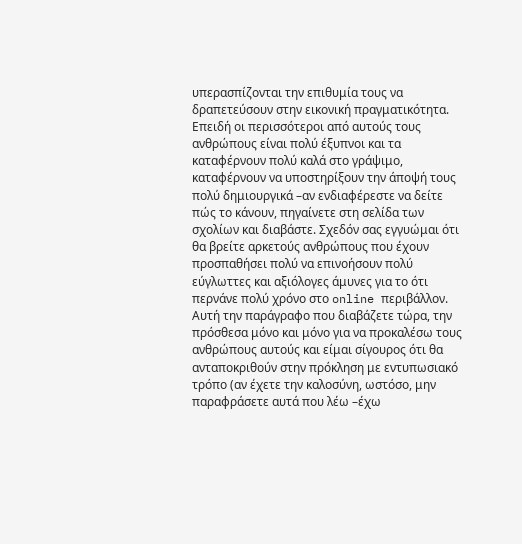υπερασπίζονται την επιθυμία τους να δραπετεύσουν στην εικονική πραγματικότητα. Επειδή οι περισσότεροι από αυτούς τους ανθρώπους είναι πολύ έξυπνοι και τα καταφέρνουν πολύ καλά στο γράψιμο, καταφέρνουν να υποστηρίξουν την άποψή τους πολύ δημιουργικά –αν ενδιαφέρεστε να δείτε πώς το κάνουν, πηγαίνετε στη σελίδα των σχολίων και διαβάστε. Σχεδόν σας εγγυώμαι ότι θα βρείτε αρκετούς ανθρώπους που έχουν προσπαθήσει πολύ να επινοήσουν πολύ εύγλωττες και αξιόλογες άμυνες για το ότι περνάνε πολύ χρόνο στο online περιβάλλον. Αυτή την παράγραφο που διαβάζετε τώρα, την πρόσθεσα μόνο και μόνο για να προκαλέσω τους ανθρώπους αυτούς και είμαι σίγουρος ότι θα ανταποκριθούν στην πρόκληση με εντυπωσιακό τρόπο (αν έχετε την καλοσύνη, ωστόσο, μην παραφράσετε αυτά που λέω –έχω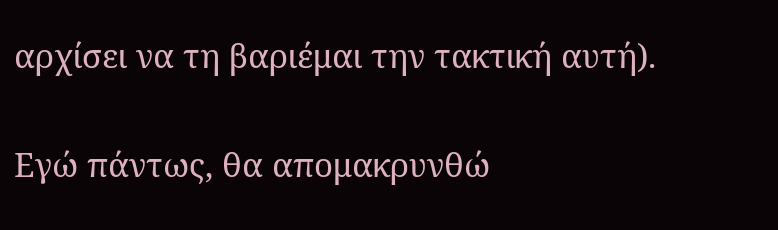αρχίσει να τη βαριέμαι την τακτική αυτή).

Εγώ πάντως, θα απομακρυνθώ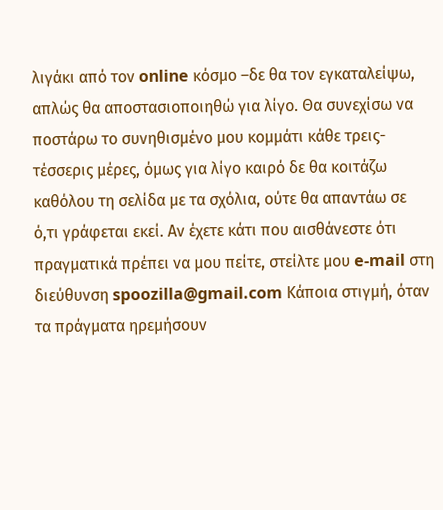λιγάκι από τον online κόσμο –δε θα τον εγκαταλείψω, απλώς θα αποστασιοποιηθώ για λίγο. Θα συνεχίσω να ποστάρω το συνηθισμένο μου κομμάτι κάθε τρεις-τέσσερις μέρες, όμως για λίγο καιρό δε θα κοιτάζω καθόλου τη σελίδα με τα σχόλια, ούτε θα απαντάω σε ό,τι γράφεται εκεί. Αν έχετε κάτι που αισθάνεστε ότι πραγματικά πρέπει να μου πείτε, στείλτε μου e-mail στη διεύθυνση spoozilla@gmail.com Κάποια στιγμή, όταν τα πράγματα ηρεμήσουν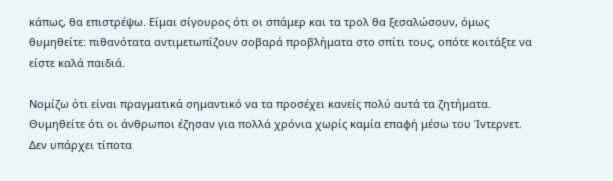κάπως, θα επιστρέψω. Είμαι σίγουρος ότι οι σπάμερ και τα τρολ θα ξεσαλώσουν, όμως θυμηθείτε: πιθανότατα αντιμετωπίζουν σοβαρά προβλήματα στο σπίτι τους, οπότε κοιτάξτε να είστε καλά παιδιά.

Νομίζω ότι είναι πραγματικά σημαντικό να τα προσέχει κανείς πολύ αυτά τα ζητήματα. Θυμηθείτε ότι οι άνθρωποι έζησαν για πολλά χρόνια χωρίς καμία επαφή μέσω του Ίντερνετ. Δεν υπάρχει τίποτα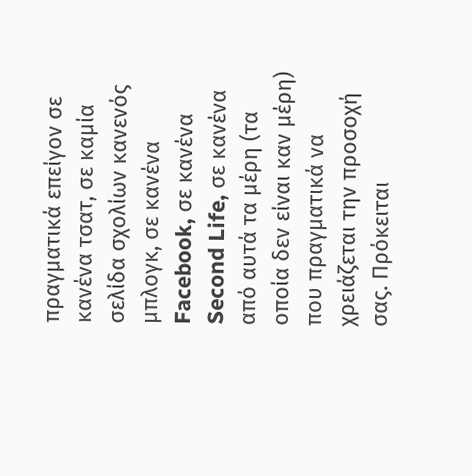πραγματικά επείγον σε κανένα τσατ, σε καμία σελίδα σχολίων κανενός μπλογκ, σε κανένα Facebook, σε κανένα Second Life, σε κανένα από αυτά τα μέρη (τα οποία δεν είναι καν μέρη) που πραγματικά να χρειάζεται την προσοχή σας. Πρόκειται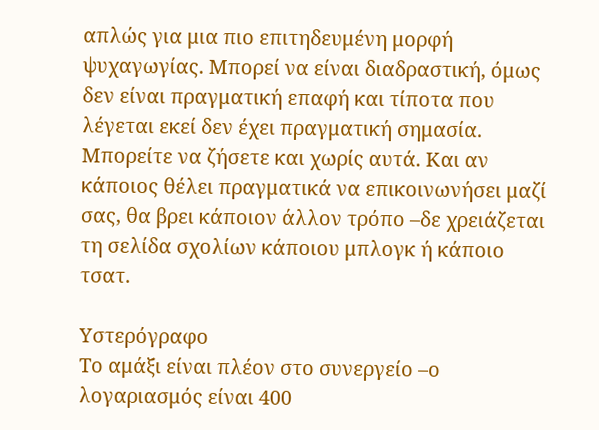απλώς για μια πιο επιτηδευμένη μορφή ψυχαγωγίας. Μπορεί να είναι διαδραστική, όμως δεν είναι πραγματική επαφή και τίποτα που λέγεται εκεί δεν έχει πραγματική σημασία. Μπορείτε να ζήσετε και χωρίς αυτά. Και αν κάποιος θέλει πραγματικά να επικοινωνήσει μαζί σας, θα βρει κάποιον άλλον τρόπο –δε χρειάζεται τη σελίδα σχολίων κάποιου μπλογκ ή κάποιο τσατ.

Υστερόγραφο
Το αμάξι είναι πλέον στο συνεργείο –ο λογαριασμός είναι 400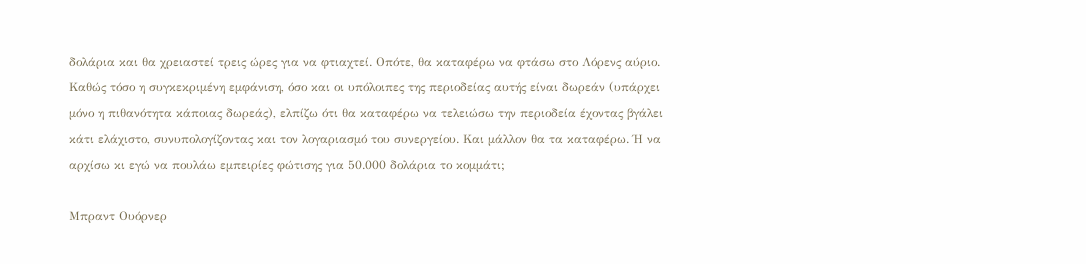δολάρια και θα χρειαστεί τρεις ώρες για να φτιαχτεί. Οπότε, θα καταφέρω να φτάσω στο Λόρενς αύριο. Καθώς τόσο η συγκεκριμένη εμφάνιση, όσο και οι υπόλοιπες της περιοδείας αυτής είναι δωρεάν (υπάρχει μόνο η πιθανότητα κάποιας δωρεάς), ελπίζω ότι θα καταφέρω να τελειώσω την περιοδεία έχοντας βγάλει κάτι ελάχιστο, συνυπολογίζοντας και τον λογαριασμό του συνεργείου. Και μάλλον θα τα καταφέρω. Ή να αρχίσω κι εγώ να πουλάω εμπειρίες φώτισης για 50.000 δολάρια το κομμάτι;

Μπραντ Ουόρνερ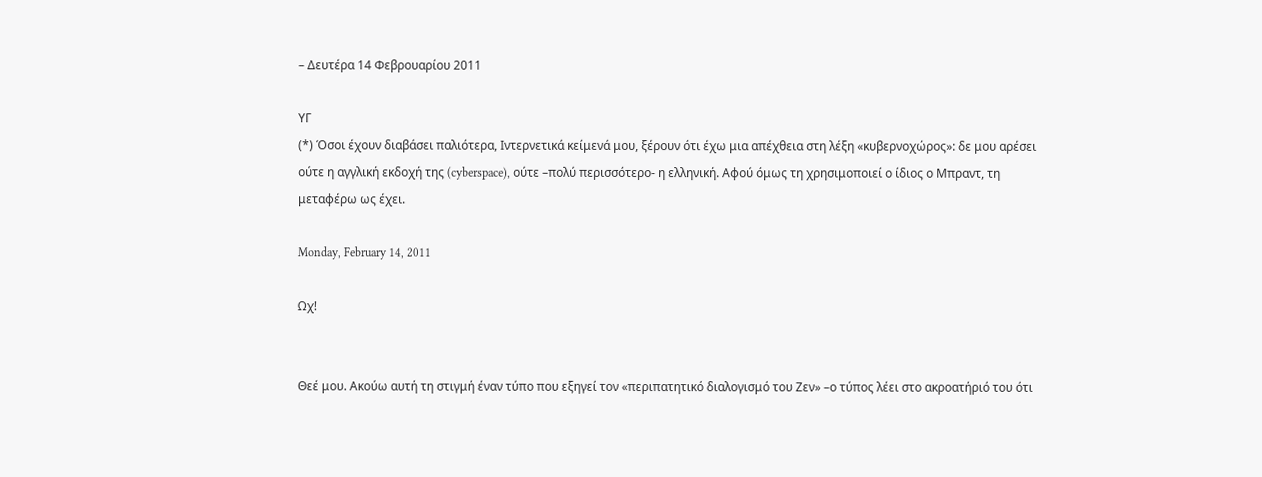– Δευτέρα 14 Φεβρουαρίου 2011

ΥΓ
(*) Όσοι έχουν διαβάσει παλιότερα, Ιντερνετικά κείμενά μου, ξέρουν ότι έχω μια απέχθεια στη λέξη «κυβερνοχώρος»: δε μου αρέσει ούτε η αγγλική εκδοχή της (cyberspace), ούτε –πολύ περισσότερο- η ελληνική. Αφού όμως τη χρησιμοποιεί ο ίδιος ο Μπραντ, τη μεταφέρω ως έχει.

Monday, February 14, 2011

Ωχ!


Θεέ μου. Ακούω αυτή τη στιγμή έναν τύπο που εξηγεί τον «περιπατητικό διαλογισμό του Ζεν» –ο τύπος λέει στο ακροατήριό του ότι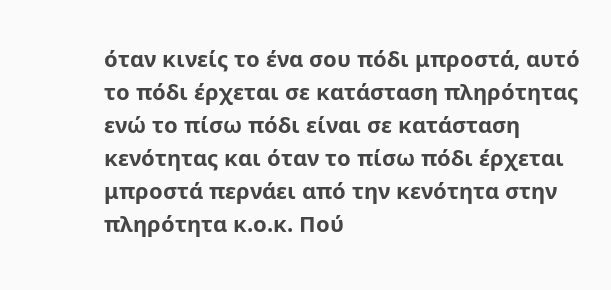όταν κινείς το ένα σου πόδι μπροστά, αυτό το πόδι έρχεται σε κατάσταση πληρότητας ενώ το πίσω πόδι είναι σε κατάσταση κενότητας και όταν το πίσω πόδι έρχεται μπροστά περνάει από την κενότητα στην πληρότητα κ.ο.κ. Πού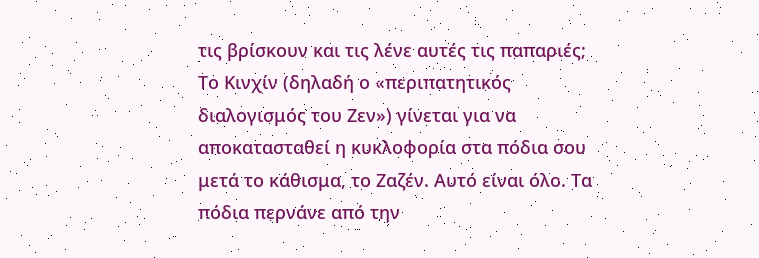τις βρίσκουν και τις λένε αυτές τις παπαριές; Το Κινχίν (δηλαδή ο «περιπατητικός διαλογισμός του Ζεν») γίνεται για να αποκατασταθεί η κυκλοφορία στα πόδια σου μετά το κάθισμα, το Ζαζέν. Αυτό είναι όλο. Τα πόδια περνάνε από την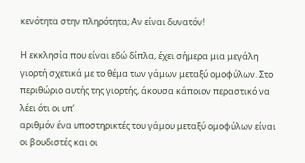κενότητα στην πληρότητα; Αν είναι δυνατόν!

Η εκκλησία που είναι εδώ δίπλα, έχει σήμερα μια μεγάλη γιορτή σχετικά με το θέμα των γάμων μεταξύ ομοφύλων. Στο περιθώριο αυτής της γιορτής, άκουσα κάποιον περαστικό να λέει ότι οι υπ’
αριθμόν ένα υποστηρικτές του γάμου μεταξύ ομοφύλων είναι οι βουδιστές και οι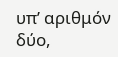υπ’ αριθμόν δύο,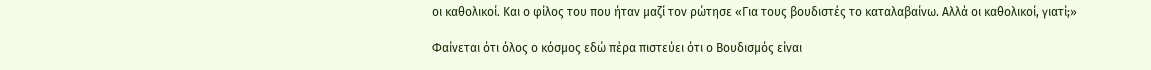οι καθολικοί. Και ο φίλος του που ήταν μαζί τον ρώτησε «Για τους βουδιστές το καταλαβαίνω. Αλλά οι καθολικοί, γιατί;»

Φαίνεται ότι όλος ο κόσμος εδώ πέρα πιστεύει ότι ο Βουδισμός είναι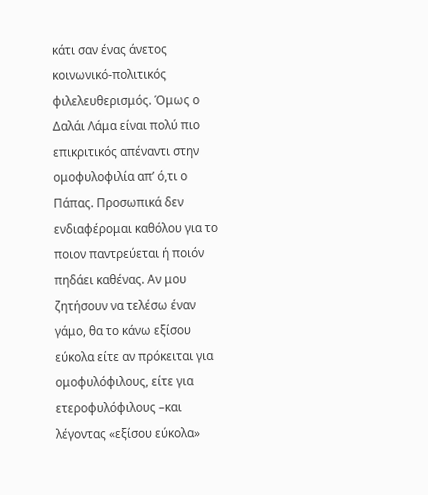κάτι σαν ένας άνετος κοινωνικό-πολιτικός φιλελευθερισμός. Όμως ο Δαλάι Λάμα είναι πολύ πιο επικριτικός απέναντι στην ομοφυλοφιλία απ’ ό,τι ο Πάπας. Προσωπικά δεν ενδιαφέρομαι καθόλου για το ποιον παντρεύεται ή ποιόν πηδάει καθένας. Αν μου ζητήσουν να τελέσω έναν γάμο, θα το κάνω εξίσου εύκολα είτε αν πρόκειται για ομοφυλόφιλους, είτε για ετεροφυλόφιλους –και λέγοντας «εξίσου εύκολα»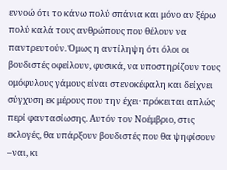εννοώ ότι το κάνω πολύ σπάνια και μόνο αν ξέρω πολύ καλά τους ανθρώπους που θέλουν να παντρευτούν. Όμως η αντίληψη ότι όλοι οι βουδιστές οφείλουν, φυσικά, να υποστηρίζουν τους ομόφυλους γάμους είναι στενοκέφαλη και δείχνει σύγχυση εκ μέρους που την έχει· πρόκειται απλώς περί φαντασίωσης. Αυτόν τον Νοέμβριο, στις εκλογές, θα υπάρξουν βουδιστές που θα ψηφίσουν –ναι, κι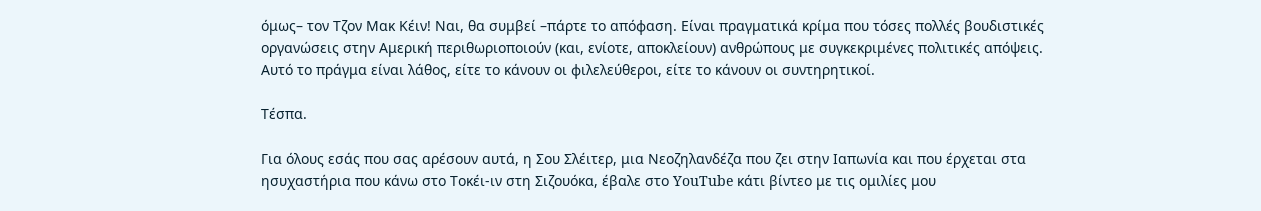όμως– τον Τζον Μακ Κέιν! Ναι, θα συμβεί –πάρτε το απόφαση. Είναι πραγματικά κρίμα που τόσες πολλές βουδιστικές οργανώσεις στην Αμερική περιθωριοποιούν (και, ενίοτε, αποκλείουν) ανθρώπους με συγκεκριμένες πολιτικές απόψεις. Αυτό το πράγμα είναι λάθος, είτε το κάνουν οι φιλελεύθεροι, είτε το κάνουν οι συντηρητικοί.

Τέσπα.

Για όλους εσάς που σας αρέσουν αυτά, η Σου Σλέιτερ, μια Νεοζηλανδέζα που ζει στην Ιαπωνία και που έρχεται στα ησυχαστήρια που κάνω στο Τοκέι-ιν στη Σιζουόκα, έβαλε στο YouTube κάτι βίντεο με τις ομιλίες μου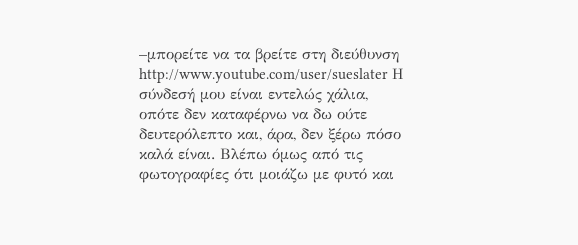–μπορείτε να τα βρείτε στη διεύθυνση http://www.youtube.com/user/sueslater Η σύνδεσή μου είναι εντελώς χάλια, οπότε δεν καταφέρνω να δω ούτε δευτερόλεπτο και, άρα, δεν ξέρω πόσο καλά είναι. Βλέπω όμως από τις φωτογραφίες ότι μοιάζω με φυτό και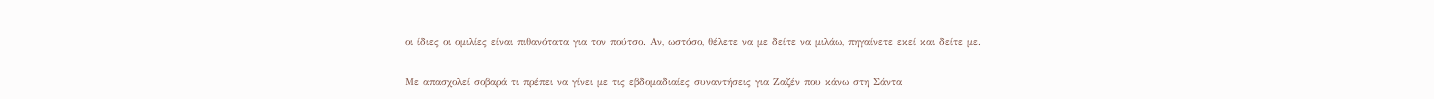οι ίδιες οι ομιλίες είναι πιθανότατα για τον πούτσο. Αν, ωστόσο, θέλετε να με δείτε να μιλάω, πηγαίνετε εκεί και δείτε με.

Με απασχολεί σοβαρά τι πρέπει να γίνει με τις εβδομαδιαίες συναντήσεις για Ζαζέν που κάνω στη Σάντα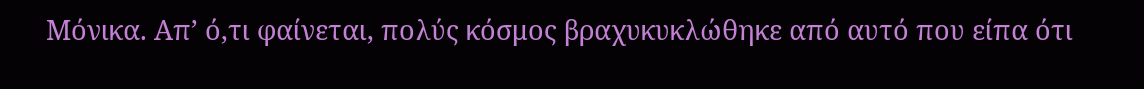Μόνικα. Απ’ ό,τι φαίνεται, πολύς κόσμος βραχυκυκλώθηκε από αυτό που είπα ότι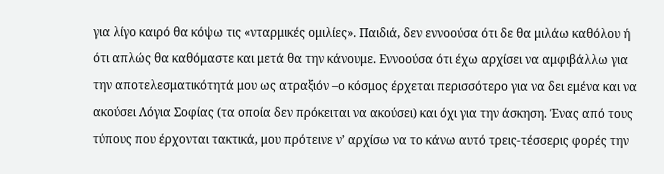για λίγο καιρό θα κόψω τις «νταρμικές ομιλίες». Παιδιά, δεν εννοούσα ότι δε θα μιλάω καθόλου ή ότι απλώς θα καθόμαστε και μετά θα την κάνουμε. Εννοούσα ότι έχω αρχίσει να αμφιβάλλω για την αποτελεσματικότητά μου ως ατραξιόν –ο κόσμος έρχεται περισσότερο για να δει εμένα και να ακούσει Λόγια Σοφίας (τα οποία δεν πρόκειται να ακούσει) και όχι για την άσκηση. Ένας από τους τύπους που έρχονται τακτικά, μου πρότεινε ν’ αρχίσω να το κάνω αυτό τρεις-τέσσερις φορές την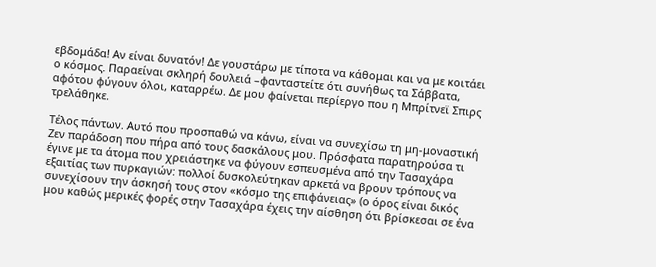εβδομάδα! Αν είναι δυνατόν! Δε γουστάρω με τίποτα να κάθομαι και να με κοιτάει ο κόσμος. Παραείναι σκληρή δουλειά –φανταστείτε ότι συνήθως τα Σάββατα, αφότου φύγουν όλοι, καταρρέω. Δε μου φαίνεται περίεργο που η Μπρίτνεϊ Σπιρς τρελάθηκε.

Τέλος πάντων. Αυτό που προσπαθώ να κάνω, είναι να συνεχίσω τη μη-μοναστική Ζεν παράδοση που πήρα από τους δασκάλους μου. Πρόσφατα παρατηρούσα τι έγινε με τα άτομα που χρειάστηκε να φύγουν εσπευσμένα από την Τασαχάρα εξαιτίας των πυρκαγιών: πολλοί δυσκολεύτηκαν αρκετά να βρουν τρόπους να συνεχίσουν την άσκησή τους στον «κόσμο της επιφάνειας» (ο όρος είναι δικός μου καθώς μερικές φορές στην Τασαχάρα έχεις την αίσθηση ότι βρίσκεσαι σε ένα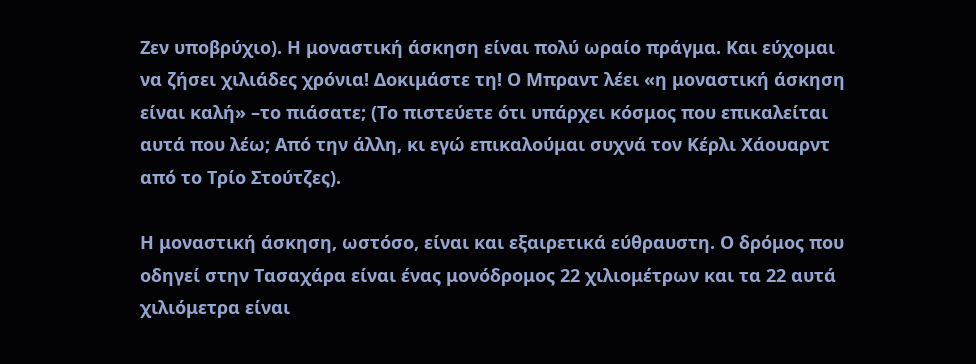Ζεν υποβρύχιο). Η μοναστική άσκηση είναι πολύ ωραίο πράγμα. Και εύχομαι να ζήσει χιλιάδες χρόνια! Δοκιμάστε τη! Ο Μπραντ λέει «η μοναστική άσκηση είναι καλή» –το πιάσατε; (Το πιστεύετε ότι υπάρχει κόσμος που επικαλείται αυτά που λέω; Από την άλλη, κι εγώ επικαλούμαι συχνά τον Κέρλι Χάουαρντ από το Τρίο Στούτζες).

Η μοναστική άσκηση, ωστόσο, είναι και εξαιρετικά εύθραυστη. Ο δρόμος που οδηγεί στην Τασαχάρα είναι ένας μονόδρομος 22 χιλιομέτρων και τα 22 αυτά χιλιόμετρα είναι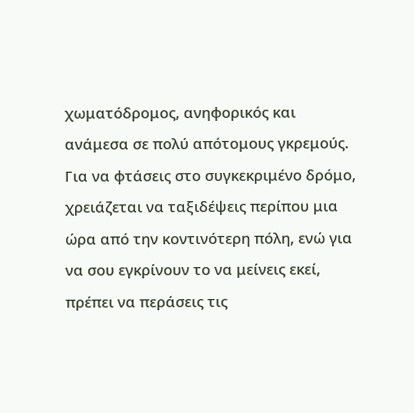χωματόδρομος, ανηφορικός και ανάμεσα σε πολύ απότομους γκρεμούς. Για να φτάσεις στο συγκεκριμένο δρόμο, χρειάζεται να ταξιδέψεις περίπου μια ώρα από την κοντινότερη πόλη, ενώ για να σου εγκρίνουν το να μείνεις εκεί, πρέπει να περάσεις τις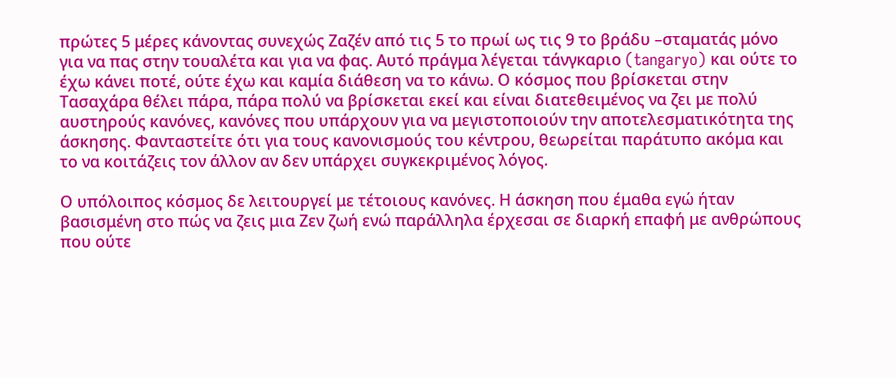πρώτες 5 μέρες κάνοντας συνεχώς Ζαζέν από τις 5 το πρωί ως τις 9 το βράδυ –σταματάς μόνο για να πας στην τουαλέτα και για να φας. Αυτό πράγμα λέγεται τάνγκαριο (tangaryo) και ούτε το έχω κάνει ποτέ, ούτε έχω και καμία διάθεση να το κάνω. Ο κόσμος που βρίσκεται στην Τασαχάρα θέλει πάρα, πάρα πολύ να βρίσκεται εκεί και είναι διατεθειμένος να ζει με πολύ αυστηρούς κανόνες, κανόνες που υπάρχουν για να μεγιστοποιούν την αποτελεσματικότητα της άσκησης. Φανταστείτε ότι για τους κανονισμούς του κέντρου, θεωρείται παράτυπο ακόμα και το να κοιτάζεις τον άλλον αν δεν υπάρχει συγκεκριμένος λόγος.

Ο υπόλοιπος κόσμος δε λειτουργεί με τέτοιους κανόνες. Η άσκηση που έμαθα εγώ ήταν βασισμένη στο πώς να ζεις μια Ζεν ζωή ενώ παράλληλα έρχεσαι σε διαρκή επαφή με ανθρώπους που ούτε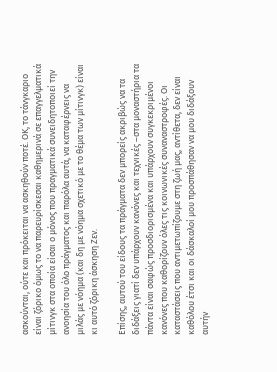ασκούνται, ούτε και πρόκειται να ασκηθούν ποτέ. ΟΚ, το τάνγκαριο είναι ζόρικο όμως το να παρευρίσκεσαι καθημερινά σε επαγγελματικά μίτινγκ στα οποία είσαι ο μόνος που πραγματικά συνειδητοποιεί την ανοησία του όλο πράγματος και παρόλα αυτά, να καταφέρνεις να μιλάς με νόημα (και δη με νόημα σχετικό με το θέμα των μίτινγκ) είναι κι αυτό ζόρικη άσκηση Ζεν.

Επίσης, αυτού του είδους τα πράγματα δεν μπορείς ακριβώς να τα διδάξεις γιατί δεν υπάρχουν κανόνες και τεχνικές –στα μοναστήρια τα πάντα είναι σαφώς προσδιορισμένα και υπάρχουν συγκεκριμένοι κανόνες που καθορίζουν όλες τις κοινωνικές συναναστροφές. Οι καταστάσεις που αντιμετωπίζουμε στη ζωή μας, αντίθετα, δεν είναι καθόλου έτσι και οι δάσκαλοί μου προσπάθησαν να μου διδάξουν αυτήν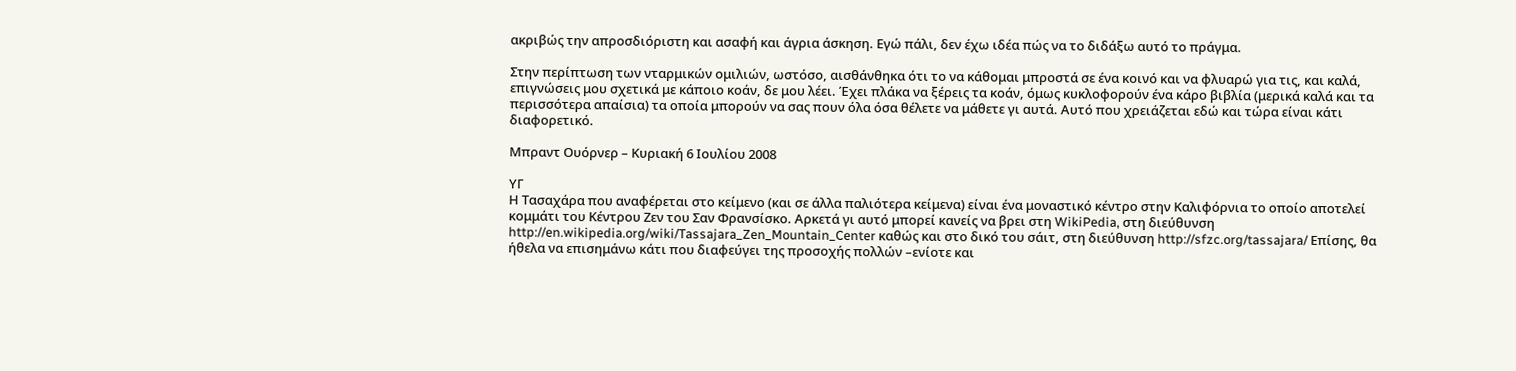ακριβώς την απροσδιόριστη και ασαφή και άγρια άσκηση. Εγώ πάλι, δεν έχω ιδέα πώς να το διδάξω αυτό το πράγμα.

Στην περίπτωση των νταρμικών ομιλιών, ωστόσο, αισθάνθηκα ότι το να κάθομαι μπροστά σε ένα κοινό και να φλυαρώ για τις, και καλά, επιγνώσεις μου σχετικά με κάποιο κοάν, δε μου λέει. Έχει πλάκα να ξέρεις τα κοάν, όμως κυκλοφορούν ένα κάρο βιβλία (μερικά καλά και τα περισσότερα απαίσια) τα οποία μπορούν να σας πουν όλα όσα θέλετε να μάθετε γι αυτά. Αυτό που χρειάζεται εδώ και τώρα είναι κάτι διαφορετικό.

Μπραντ Ουόρνερ – Κυριακή 6 Ιουλίου 2008

ΥΓ
Η Τασαχάρα που αναφέρεται στο κείμενο (και σε άλλα παλιότερα κείμενα) είναι ένα μοναστικό κέντρο στην Καλιφόρνια το οποίο αποτελεί κομμάτι του Κέντρου Ζεν του Σαν Φρανσίσκο. Αρκετά γι αυτό μπορεί κανείς να βρει στη WikiPedia, στη διεύθυνση http://en.wikipedia.org/wiki/Tassajara_Zen_Mountain_Center καθώς και στο δικό του σάιτ, στη διεύθυνση http://sfzc.org/tassajara/ Επίσης, θα ήθελα να επισημάνω κάτι που διαφεύγει της προσοχής πολλών –ενίοτε και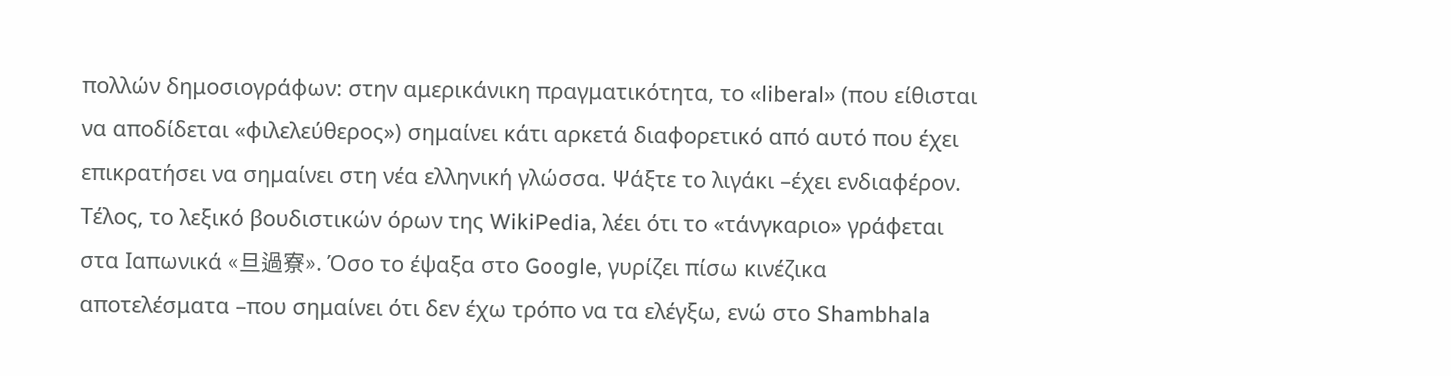πολλών δημοσιογράφων: στην αμερικάνικη πραγματικότητα, το «liberal» (που είθισται να αποδίδεται «φιλελεύθερος») σημαίνει κάτι αρκετά διαφορετικό από αυτό που έχει επικρατήσει να σημαίνει στη νέα ελληνική γλώσσα. Ψάξτε το λιγάκι –έχει ενδιαφέρον. Τέλος, το λεξικό βουδιστικών όρων της WikiPedia, λέει ότι το «τάνγκαριο» γράφεται στα Ιαπωνικά «旦過寮». Όσο το έψαξα στο Google, γυρίζει πίσω κινέζικα αποτελέσματα –που σημαίνει ότι δεν έχω τρόπο να τα ελέγξω, ενώ στο Shambhala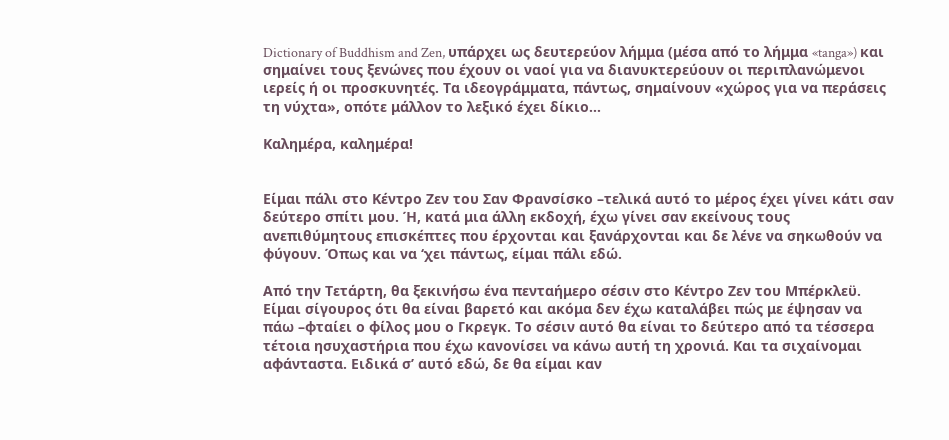Dictionary of Buddhism and Zen, υπάρχει ως δευτερεύον λήμμα (μέσα από το λήμμα «tanga») και σημαίνει τους ξενώνες που έχουν οι ναοί για να διανυκτερεύουν οι περιπλανώμενοι ιερείς ή οι προσκυνητές. Τα ιδεογράμματα, πάντως, σημαίνουν «χώρος για να περάσεις τη νύχτα», οπότε μάλλον το λεξικό έχει δίκιο...

Καλημέρα, καλημέρα!


Είμαι πάλι στο Κέντρο Ζεν του Σαν Φρανσίσκο –τελικά αυτό το μέρος έχει γίνει κάτι σαν δεύτερο σπίτι μου. Ή, κατά μια άλλη εκδοχή, έχω γίνει σαν εκείνους τους ανεπιθύμητους επισκέπτες που έρχονται και ξανάρχονται και δε λένε να σηκωθούν να φύγουν. Όπως και να ‘χει πάντως, είμαι πάλι εδώ.

Από την Τετάρτη, θα ξεκινήσω ένα πενταήμερο σέσιν στο Κέντρο Ζεν του Μπέρκλεϋ. Είμαι σίγουρος ότι θα είναι βαρετό και ακόμα δεν έχω καταλάβει πώς με έψησαν να πάω –φταίει ο φίλος μου ο Γκρεγκ. Το σέσιν αυτό θα είναι το δεύτερο από τα τέσσερα τέτοια ησυχαστήρια που έχω κανονίσει να κάνω αυτή τη χρονιά. Και τα σιχαίνομαι αφάνταστα. Ειδικά σ’ αυτό εδώ, δε θα είμαι καν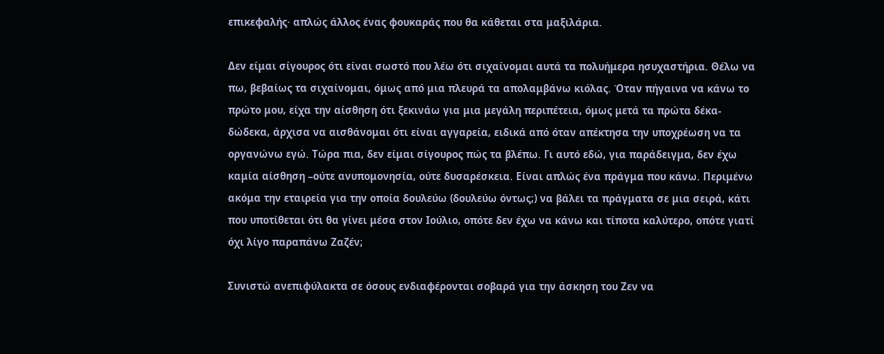επικεφαλής· απλώς άλλος ένας φουκαράς που θα κάθεται στα μαξιλάρια.

Δεν είμαι σίγουρος ότι είναι σωστό που λέω ότι σιχαίνομαι αυτά τα πολυήμερα ησυχαστήρια. Θέλω να πω, βεβαίως τα σιχαίνομαι, όμως από μια πλευρά τα απολαμβάνω κιόλας. Όταν πήγαινα να κάνω το πρώτο μου, είχα την αίσθηση ότι ξεκινάω για μια μεγάλη περιπέτεια, όμως μετά τα πρώτα δέκα-δώδεκα, άρχισα να αισθάνομαι ότι είναι αγγαρεία, ειδικά από όταν απέκτησα την υποχρέωση να τα οργανώνω εγώ. Τώρα πια, δεν είμαι σίγουρος πώς τα βλέπω. Γι αυτό εδώ, για παράδειγμα, δεν έχω καμία αίσθηση –ούτε ανυπομονησία, ούτε δυσαρέσκεια. Είναι απλώς ένα πράγμα που κάνω. Περιμένω ακόμα την εταιρεία για την οποία δουλεύω (δουλεύω όντως;) να βάλει τα πράγματα σε μια σειρά, κάτι που υποτίθεται ότι θα γίνει μέσα στον Ιούλιο, οπότε δεν έχω να κάνω και τίποτα καλύτερο, οπότε γιατί όχι λίγο παραπάνω Ζαζέν;

Συνιστώ ανεπιφύλακτα σε όσους ενδιαφέρονται σοβαρά για την άσκηση του Ζεν να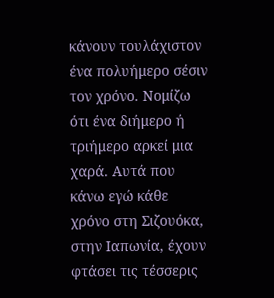κάνουν τουλάχιστον ένα πολυήμερο σέσιν τον χρόνο. Νομίζω ότι ένα διήμερο ή τριήμερο αρκεί μια χαρά. Αυτά που κάνω εγώ κάθε χρόνο στη Σιζουόκα, στην Ιαπωνία, έχουν φτάσει τις τέσσερις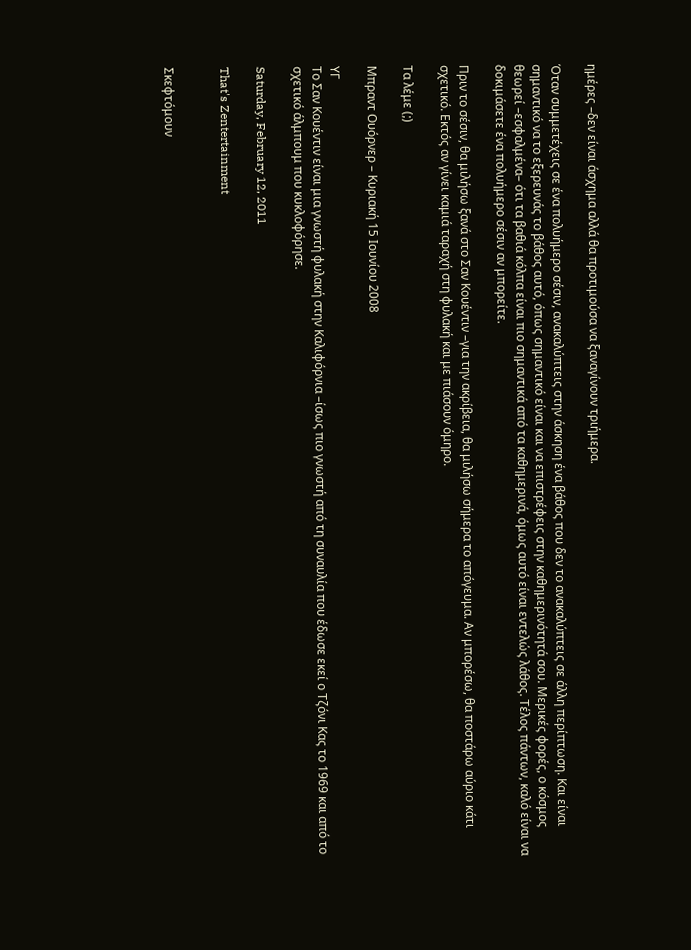ημέρες –δεν είναι άσχημα αλλά θα προτιμούσα να ξαναγίνουν τριήμερα.

Όταν συμμετέχεις σε ένα πολυήμερο σέσιν, ανακαλύπτεις στην άσκηση ένα βάθος που δεν το ανακαλύπτεις σε άλλη περίπτωση. Και είναι σημαντικό να το εξερευνάς το βάθος αυτό, όπως σημαντικό είναι και να επιστρέφεις στην καθημερινότητά σου. Μερικές φορές, ο κόσμος θεωρεί –εσφαλμένα– ότι τα βαθιά κόλπα είναι πιο σημαντικά από τα καθημερινά, όμως αυτό είναι εντελώς λάθος. Τέλος πάντων, καλό είναι να δοκιμάσετε ένα πολυήμερο σέσιν αν μπορείτε.

Πριν το σέσιν, θα μιλήσω ξανά στο Σαν Κουέντιν –για την ακρίβεια, θα μιλήσω σήμερα το απόγευμα. Αν μπορέσω, θα ποστάρω αύριο κάτι σχετικό. Εκτός αν γίνει καμιά ταραχή στη φυλακή και με πιάσουν όμηρο.

Τα λέμε (;)

Μπραντ Ουόρνερ – Κυριακή 15 Ιουνίου 2008

ΥΓ
Το Σαν Κουέντιν είναι μια γνωστή φυλακή στην Καλιφόρνια –ίσως πιο γνωστή από τη συναυλία που έδωσε εκεί ο Τζόνι Κας το 1969 και από το σχετικό άλμπουμ που κυκλοφόρησε.

Saturday, February 12, 2011

That's Zentertainment


Σκεφτόμουν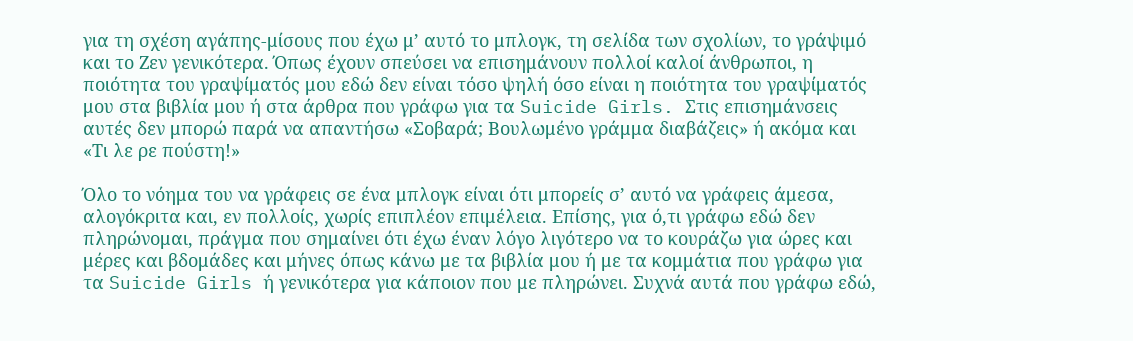για τη σχέση αγάπης-μίσους που έχω μ’ αυτό το μπλογκ, τη σελίδα των σχολίων, το γράψιμό και το Ζεν γενικότερα. Όπως έχουν σπεύσει να επισημάνουν πολλοί καλοί άνθρωποι, η ποιότητα του γραψίματός μου εδώ δεν είναι τόσο ψηλή όσο είναι η ποιότητα του γραψίματός μου στα βιβλία μου ή στα άρθρα που γράφω για τα Suicide Girls. Στις επισημάνσεις αυτές δεν μπορώ παρά να απαντήσω «Σοβαρά; Βουλωμένο γράμμα διαβάζεις» ή ακόμα και «Τι λε ρε πούστη!»

Όλο το νόημα του να γράφεις σε ένα μπλογκ είναι ότι μπορείς σ’ αυτό να γράφεις άμεσα, αλογόκριτα και, εν πολλοίς, χωρίς επιπλέον επιμέλεια. Επίσης, για ό,τι γράφω εδώ δεν πληρώνομαι, πράγμα που σημαίνει ότι έχω έναν λόγο λιγότερο να το κουράζω για ώρες και μέρες και βδομάδες και μήνες όπως κάνω με τα βιβλία μου ή με τα κομμάτια που γράφω για τα Suicide Girls ή γενικότερα για κάποιον που με πληρώνει. Συχνά αυτά που γράφω εδώ,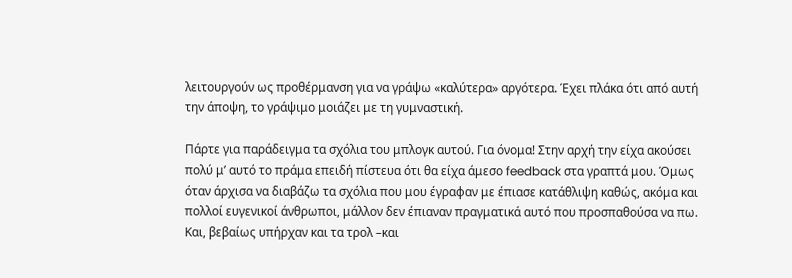λειτουργούν ως προθέρμανση για να γράψω «καλύτερα» αργότερα. Έχει πλάκα ότι από αυτή την άποψη, το γράψιμο μοιάζει με τη γυμναστική.

Πάρτε για παράδειγμα τα σχόλια του μπλογκ αυτού. Για όνομα! Στην αρχή την είχα ακούσει πολύ μ’ αυτό το πράμα επειδή πίστευα ότι θα είχα άμεσο feedback στα γραπτά μου. Όμως όταν άρχισα να διαβάζω τα σχόλια που μου έγραφαν με έπιασε κατάθλιψη καθώς, ακόμα και πολλοί ευγενικοί άνθρωποι, μάλλον δεν έπιαναν πραγματικά αυτό που προσπαθούσα να πω. Και, βεβαίως υπήρχαν και τα τρολ –και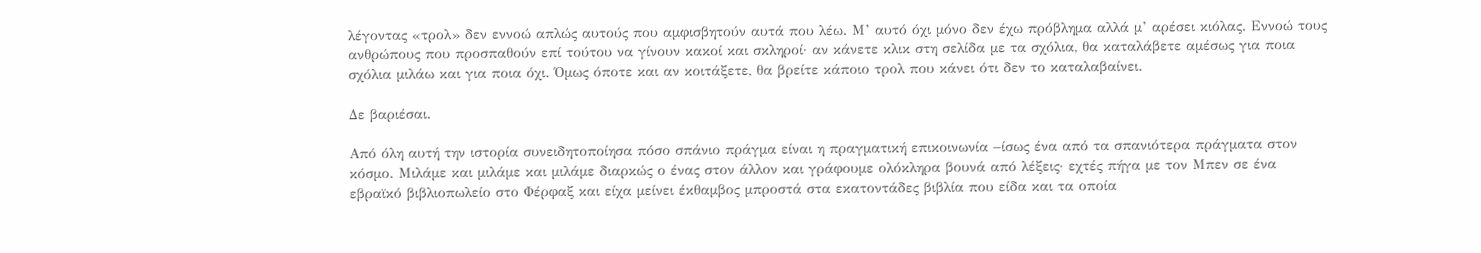λέγοντας «τρολ» δεν εννοώ απλώς αυτούς που αμφισβητούν αυτά που λέω. Μ’ αυτό όχι μόνο δεν έχω πρόβλημα αλλά μ’ αρέσει κιόλας. Εννοώ τους ανθρώπους που προσπαθούν επί τούτου να γίνουν κακοί και σκληροί· αν κάνετε κλικ στη σελίδα με τα σχόλια, θα καταλάβετε αμέσως για ποια σχόλια μιλάω και για ποια όχι. Όμως όποτε και αν κοιτάξετε, θα βρείτε κάποιο τρολ που κάνει ότι δεν το καταλαβαίνει.

Δε βαριέσαι.

Από όλη αυτή την ιστορία συνειδητοποίησα πόσο σπάνιο πράγμα είναι η πραγματική επικοινωνία –ίσως ένα από τα σπανιότερα πράγματα στον κόσμο. Μιλάμε και μιλάμε και μιλάμε διαρκώς ο ένας στον άλλον και γράφουμε ολόκληρα βουνά από λέξεις· εχτές πήγα με τον Μπεν σε ένα εβραϊκό βιβλιοπωλείο στο Φέρφαξ και είχα μείνει έκθαμβος μπροστά στα εκατοντάδες βιβλία που είδα και τα οποία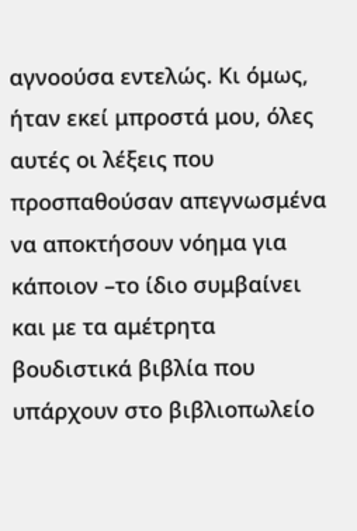αγνοούσα εντελώς. Κι όμως, ήταν εκεί μπροστά μου, όλες αυτές οι λέξεις που προσπαθούσαν απεγνωσμένα να αποκτήσουν νόημα για κάποιον –το ίδιο συμβαίνει και με τα αμέτρητα βουδιστικά βιβλία που υπάρχουν στο βιβλιοπωλείο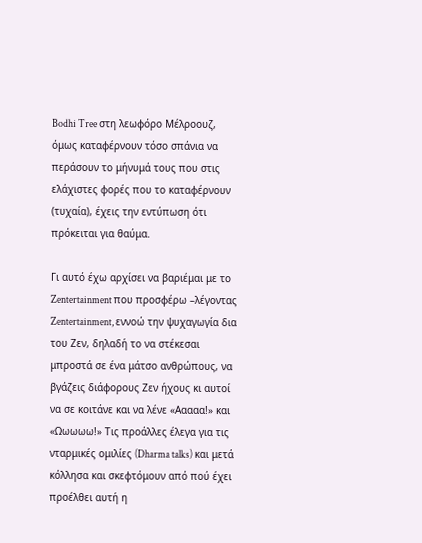Bodhi Tree στη λεωφόρο Μέλροουζ, όμως καταφέρνουν τόσο σπάνια να περάσουν το μήνυμά τους που στις ελάχιστες φορές που το καταφέρνουν (τυχαία), έχεις την εντύπωση ότι πρόκειται για θαύμα.

Γι αυτό έχω αρχίσει να βαριέμαι με το Zentertainment που προσφέρω –λέγοντας Zentertainment, εννοώ την ψυχαγωγία δια του Ζεν, δηλαδή το να στέκεσαι μπροστά σε ένα μάτσο ανθρώπους, να βγάζεις διάφορους Ζεν ήχους κι αυτοί να σε κοιτάνε και να λένε «Ααααα!» και «Ωωωωω!» Τις προάλλες έλεγα για τις νταρμικές ομιλίες (Dharma talks) και μετά κόλλησα και σκεφτόμουν από πού έχει προέλθει αυτή η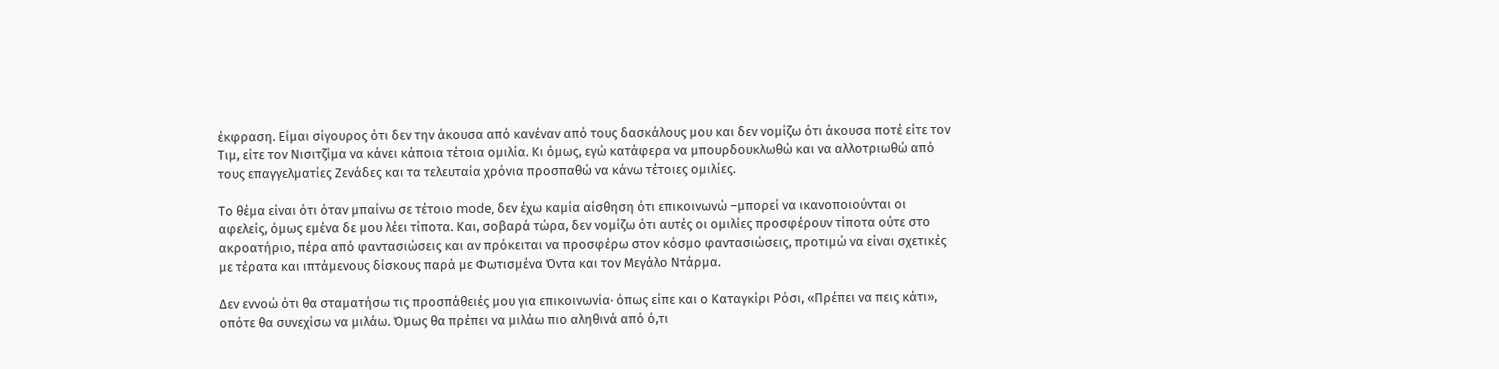έκφραση. Είμαι σίγουρος ότι δεν την άκουσα από κανέναν από τους δασκάλους μου και δεν νομίζω ότι άκουσα ποτέ είτε τον Τιμ, είτε τον Νισιτζίμα να κάνει κάποια τέτοια ομιλία. Κι όμως, εγώ κατάφερα να μπουρδουκλωθώ και να αλλοτριωθώ από τους επαγγελματίες Ζενάδες και τα τελευταία χρόνια προσπαθώ να κάνω τέτοιες ομιλίες.

Το θέμα είναι ότι όταν μπαίνω σε τέτοιο mode, δεν έχω καμία αίσθηση ότι επικοινωνώ –μπορεί να ικανοποιούνται οι αφελείς, όμως εμένα δε μου λέει τίποτα. Και, σοβαρά τώρα, δεν νομίζω ότι αυτές οι ομιλίες προσφέρουν τίποτα ούτε στο ακροατήριο, πέρα από φαντασιώσεις και αν πρόκειται να προσφέρω στον κόσμο φαντασιώσεις, προτιμώ να είναι σχετικές με τέρατα και ιπτάμενους δίσκους παρά με Φωτισμένα Όντα και τον Μεγάλο Ντάρμα.

Δεν εννοώ ότι θα σταματήσω τις προσπάθειές μου για επικοινωνία· όπως είπε και ο Καταγκίρι Ρόσι, «Πρέπει να πεις κάτι», οπότε θα συνεχίσω να μιλάω. Όμως θα πρέπει να μιλάω πιο αληθινά από ό,τι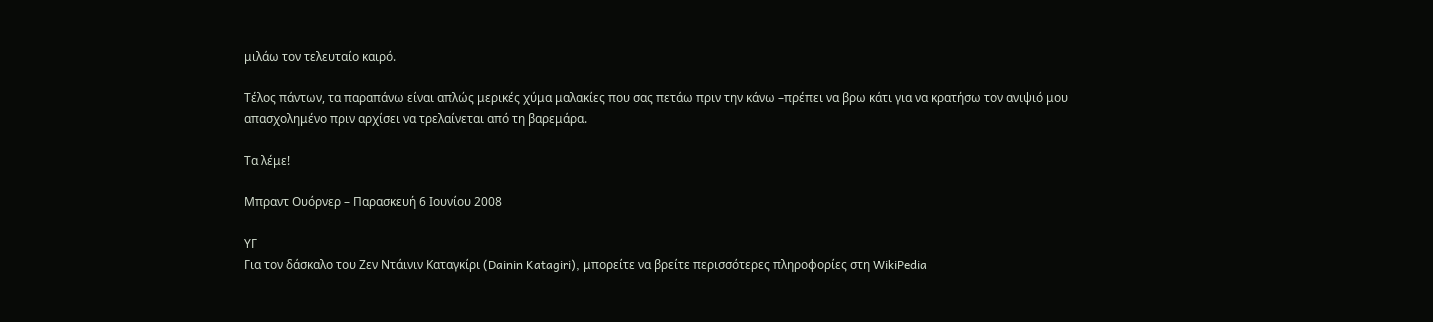μιλάω τον τελευταίο καιρό.

Τέλος πάντων, τα παραπάνω είναι απλώς μερικές χύμα μαλακίες που σας πετάω πριν την κάνω –πρέπει να βρω κάτι για να κρατήσω τον ανιψιό μου απασχολημένο πριν αρχίσει να τρελαίνεται από τη βαρεμάρα.

Τα λέμε!

Μπραντ Ουόρνερ – Παρασκευή 6 Ιουνίου 2008

ΥΓ
Για τον δάσκαλο του Ζεν Ντάινιν Καταγκίρι (Dainin Katagiri), μπορείτε να βρείτε περισσότερες πληροφορίες στη WikiPedia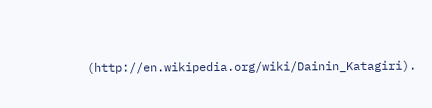(http://en.wikipedia.org/wiki/Dainin_Katagiri).